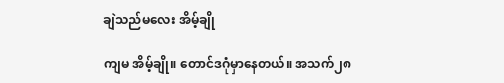ချဲသည်မလေး အိမ့်ချို

ကျမ အိမ့်ချို။ တောင်ဒဂုံမှာနေတယ်။ အသက်၂၈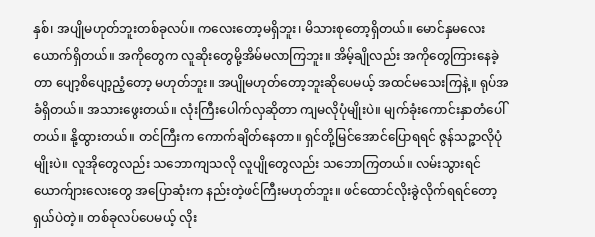နှစ်၊ အပျိုမဟုတ်ဘူးတစ်ခုလပ်။ ကလေးတော့မရှိဘူး၊ မိသားစုတော့ရှိတယ်။ မောင်နှမလေးယောက်ရှိတယ်။ အကိုတွေက လူဆိုးတွေမို့အိမ်မလာကြဘူး။ အိမ့်ချိုလည်း အကိုတွေကြားနေခဲ့တာ ပျော့စိပျော့ညံ့တော့ မဟုတ်ဘူး။ အပျိုမဟုတ်တော့ဘူးဆိုပေမယ့် အထင်မသေးကြနဲ့။ ရုပ်အခံရှိတယ်။ အသားဖွေးတယ်။ လုံးကြီးပေါက်လှဆိုတာ ကျမလိုပုံမျိုးပဲ။ မျက်ခုံးကောင်းနှာတံပေါ်တယ်။ နို့ထွားတယ်။ တင်ကြီးက ကောက်ချိတ်နေတာ။ ရှင်တို့မြင်အောင်ပြောရရင် ဇွန်သဉ္ဇာလိုပုံမျိုးပဲ။ လူအိုတွေလည်း သဘောကျသလို လူပျိုတွေလည်း သဘောကြတယ်။ လမ်းသွားရင် ယောက်ျားလေးတွေ အပြောဆုံးက နည်းတဲ့ဖင်ကြီးမဟုတ်ဘူး။ ဖင်ထောင်လိုးခွဲလိုက်ရရင်တော့ ရှယ်ပဲတဲ့။ တစ်ခုလပ်ပေမယ့် လိုး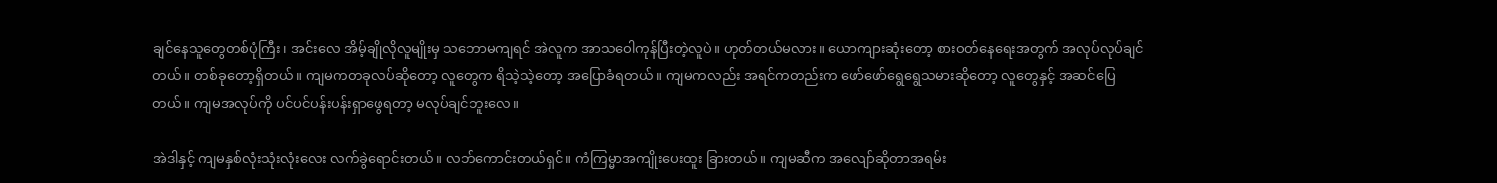ချင်နေသူတွေတစ်ပုံကြီး၊ အင်းလေ အိမ့်ချိုလိုလူမျိုးမှ သဘောမကျရင် အဲလူက အာသဝေါကုန်ပြီးတဲ့လူပဲ။ ဟုတ်တယ်မလား။ ယောကျားဆုံးတော့ စားဝတ်နေရေးအတွက် အလုပ်လုပ်ချင်တယ်။ တစ်ခုတော့ရှိတယ်။ ကျမကတခုလပ်ဆိုတော့ လူတွေက ရိသဲ့သဲ့တော့ အပြောခံရတယ်။ ကျမကလည်း အရင်ကတည်းက ဖော်ဖော်ရွေရွေသမားဆိုတော့ လူတွေနှင့် အဆင်ပြေတယ်။ ကျမအလုပ်ကို ပင်ပင်ပန်းပန်းရှာဖွေရတာ့ မလုပ်ချင်ဘူးလေ။

အဲဒါနှင့် ကျမနှစ်လုံးသုံးလုံးလေး လက်ခွဲရောင်းတယ်။ လဘ်ကောင်းတယ်ရှင်။ ကံကြမ္မာအကျိုးပေးထူး ခြားတယ်။ ကျမဆီက အလျော်ဆိုတာအရမ်း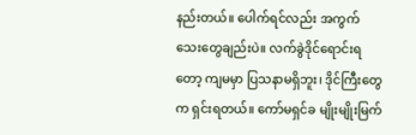နည်းတယ်။ ပေါက်ရင်လည်း အကွက်သေးတွေချည်းပဲ။ လက်ခွဲဒိုင်ရောင်းရတော့ ကျမမှာ ပြသနာမရှိဘူး၊ ဒိုင်ကြီးတွေက ရှင်းရတယ်။ ကော်မရှင်ခ မျိုးမျိုးမြက်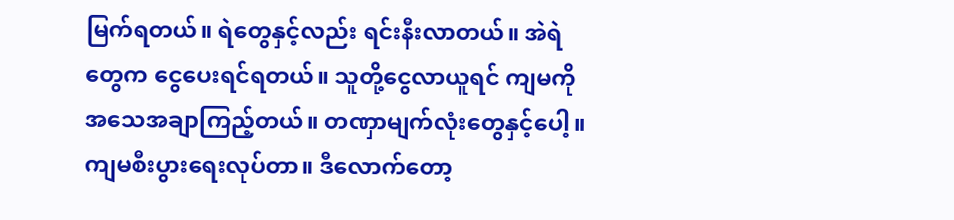မြက်ရတယ်။ ရဲတွေနှင့်လည်း ရင်းနီးလာတယ်။ အဲရဲတွေက ငွေပေးရင်ရတယ်။ သူတို့ငွေလာယူရင် ကျမကိုအသေအချာကြည့်တယ်။ တဏှာမျက်လုံးတွေနှင့်ပေါ့။ ကျမစီးပွားရေးလုပ်တာ။ ဒီလောက်တော့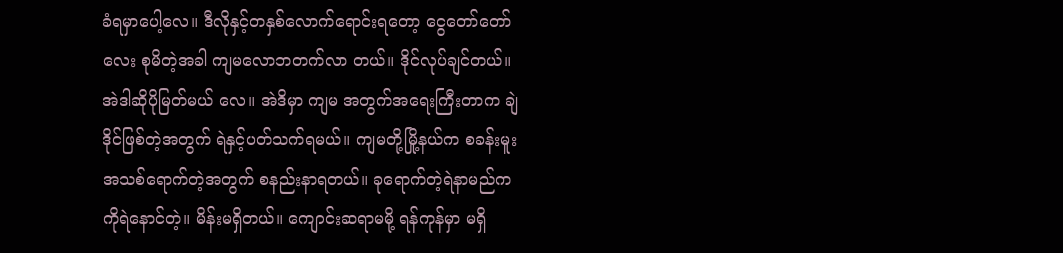ခံရမှာပေါ့လေ။ ဒီလိုနှင့်တနှစ်လောက်ရောင်းရတော့ ငွေတော်တော်လေး စုမိတဲ့အခါ ကျမလောဘတက်လာ တယ်။ ဒိုင်လုပ်ချင်တယ်။ အဲဒါဆိုပိုမြတ်မယ် လေ။ အဲဒိမှာ ကျမ အတွက်အရေးကြီးတာက ချဲဒိုင်ဖြစ်တဲ့အတွက် ရဲနှင့်ပတ်သက်ရမယ်။ ကျမတို့မြို့နယ်က စခန်းမူးအသစ်ရောက်တဲ့အတွက် စနည်းနာရတယ်။ ခုရောက်တဲ့ရဲနာမည်က ကိုရဲနောင်တဲ့။ မိန်းမရှိတယ်။ ကျောင်းဆရာမမို့ ရန်ကုန်မှာ မရှိ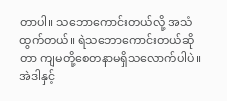တာပါ။ သဘောကောင်းတယ်လို့ အသံထွက်တယ်။ ရဲသဘောကောင်းတယ်ဆိုတာ ကျမတို့စေတနာမရှိသလောက်ပါပဲ။ အဲဒါနှင့်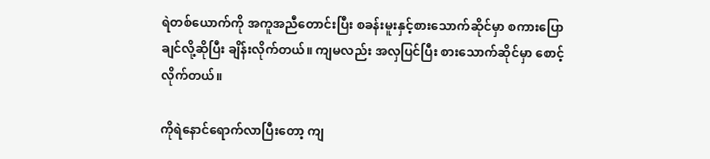ရဲတစ်ယောက်ကို အကူအညီတောင်းပြီး စခန်းမူးနှင့်စားသောက်ဆိုင်မှာ စကားပြောချင်လို့ဆိုပြီး ချိန်းလိုက်တယ်။ ကျမလည်း အလှပြင်ပြီး စားသောက်ဆိုင်မှာ စောင့်လိုက်တယ်။

ကိုရဲနောင်ရောက်လာပြီးတော့ ကျ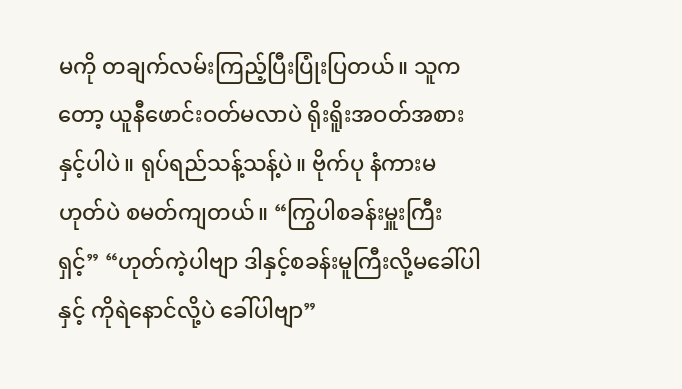မကို တချက်လမ်းကြည့်ပြီးပြုံးပြတယ်။ သူကတော့ ယူနီဖောင်းဝတ်မလာပဲ ရိုးရိူးအဝတ်အစားနှင့်ပါပဲ။ ရုပ်ရည်သန့်သန့်ပဲ။ ဗိုက်ပု နံကားမဟုတ်ပဲ စမတ်ကျတယ်။ “ကြွပါစခန်းမှူးကြီးရှင့်” “ဟုတ်ကဲ့ပါဗျာ ဒါနှင့်စခန်းမူကြီးလို့မခေါ်ပါနှင့် ကိုရဲနောင်လို့ပဲ ခေါ်ပါဗျာ”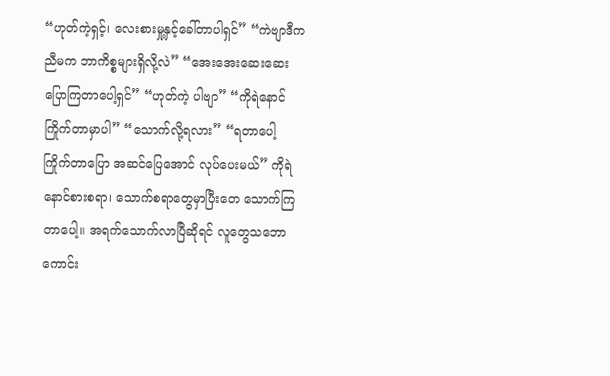“ဟုတ်ကဲ့ရှင့်၊ လေးစားမှု့နှင့်ခေါ်တာပါရှင်” “ကဲဗျာဒီကညီမက ဘာကိစ္စများရှိလို့လဲ” “အေးအေးဆေးဆေးပြောကြတာပေါ့ရှင်” “ဟုတ်ကဲ့ ပါဗျာ” “ကိုရဲနောင်ကြိုက်တာမှာပါ” “သောက်လို့ရလား” “ရတာပေါ့ ကြိုက်တာပြော အဆင်ပြေအောင် လုပ်ပေးမယ်” ကိုရဲနောင်စားစရာ၊ သောက်စရာတွေမှာပြီးတေ သောက်ကြတာပေါ့။ အရက်သောက်လာပြီဆိုရင် လူတွေသဘောကောင်း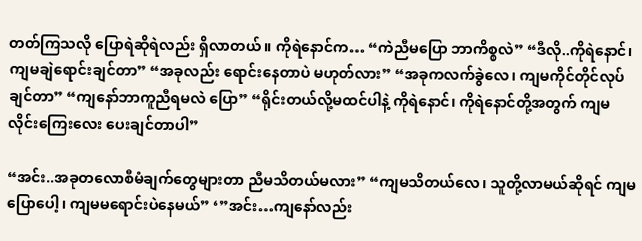တတ်ကြသလို ပြောရဲဆိုရဲလည်း ရှိလာတယ်။ ကိုရဲနောင်က… “ကဲညီမပြော ဘာကိစ္စလဲ” “ဒီလို..ကိုရဲနောင်၊ ကျမချဲရောင်းချင်တာ” “အခုလည်း ရောင်းနေတာပဲ မဟုတ်လား” “အခုကလက်ခွဲလေ၊ ကျမကိုင်တိုင်လုပ်ချင်တာ” “ကျနော်ဘာကူညီရမလဲ ပြော” “ရိုင်းတယ်လို့မထင်ပါနဲ့ ကိုရဲနောင်၊ ကိုရဲနောင်တို့အတွက် ကျမလိုင်းကြေးလေး ပေးချင်တာပါ”

“အင်း..အခုတလောစီမံချက်တွေများတာ ညီမသိတယ်မလား” “ကျမသိတယ်လေ၊ သူတို့လာမယ်ဆိုရင် ကျမပြောပေါ့၊ ကျမမရောင်းပဲနေမယ်” ‘”အင်း…ကျနော်လည်း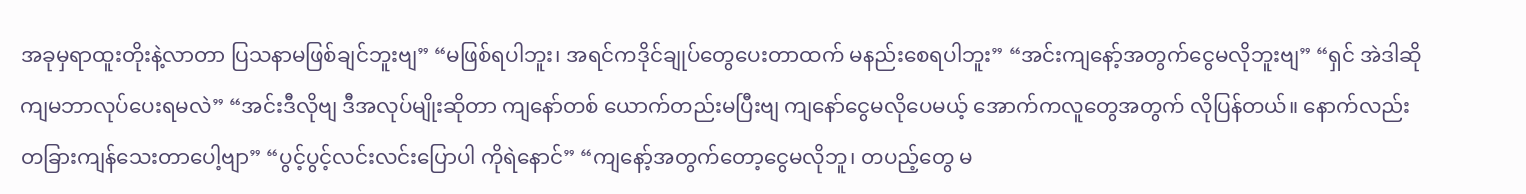အခုမှရာထူးတိုးနဲ့လာတာ ပြသနာမဖြစ်ချင်ဘူးဗျ” “မဖြစ်ရပါဘူး၊ အရင်ကဒိုင်ချုပ်တွေပေးတာထက် မနည်းစေရပါဘူး” “အင်းကျနော့်အတွက်ငွေမလိုဘူးဗျ” “ရှင် အဲဒါဆို ကျမဘာလုပ်ပေးရမလဲ” “အင်းဒီလိုဗျ ဒီအလုပ်မျိုးဆိုတာ ကျနော်တစ် ယောက်တည်းမပြီးဗျ ကျနော်ငွေမလိုပေမယ့် အောက်ကလူတွေအတွက် လိုပြန်တယ်။ နောက်လည်း တခြားကျန်သေးတာပေါ့ဗျာ” “ပွင့်ပွင့်လင်းလင်းပြောပါ ကိုရဲနောင်” “ကျနော့်အတွက်တော့ငွေမလိုဘူ၊ တပည့်တွေ မ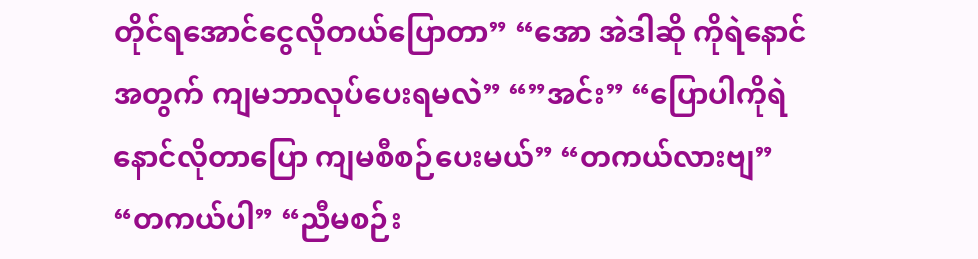တိုင်ရအောင်ငွေလိုတယ်ပြောတာ” “အော အဲဒါဆို ကိုရဲနောင်အတွက် ကျမဘာလုပ်ပေးရမလဲ” “”အင်း” “ပြောပါကိုရဲနောင်လိုတာပြော ကျမစီစဉ်ပေးမယ်” “တကယ်လားဗျ” “တကယ်ပါ” “ညီမစဉ်း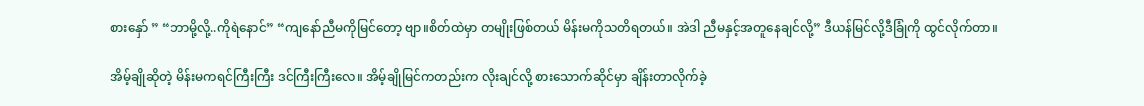စားနှော် ” “ဘာမို့လို့..ကိုရဲနောင်” “ကျနော်ညီမကိုမြင်တော့ ဗျာ။စိတ်ထဲမှာ တမျိုးဖြစ်တယ် မိန်းမကိုသတိရတယ်။ အဲဒါ ညီမနှင့်အတူနေချင်လို့” ဒီယန်မြင်လို့ဒီခြုံကို ထွင်လိုက်တာ။

အိမ့်ချိုဆိုတဲ့ မိန်းမကရင်ကြီးကြီး ဒင်ကြီးကြီးလေ။ အိမ့်ချိုမြင်ကတည်းက လိုးချင်လို့ စားသောက်ဆိုင်မှာ ချိန်းတာလိုက်ခဲ့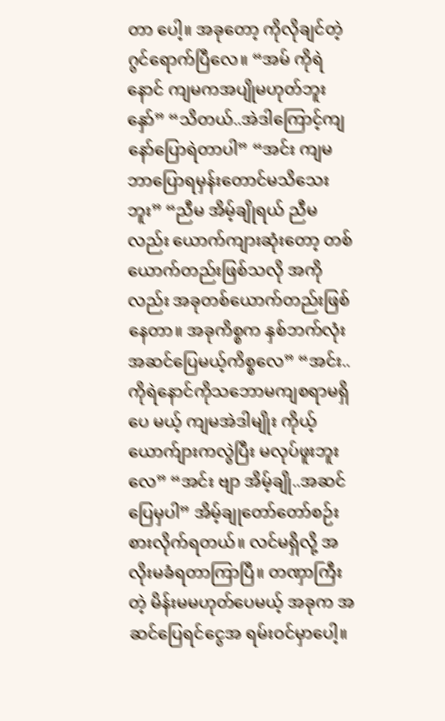တာ ပေါ့။ အခုတော့ ကိုလိုချင်တဲ့ဂွင်ရောက်ပြီလေ။ “အမ် ကိုရဲနောင် ကျမကအပျိုမဟုတ်ဘူးနှော်” “သိတယ်..အဲဒါကြောင့်ကျနော်ပြောရဲတာပါ” “အင်း ကျမဘာပြောရမှန်းတောင်မသိသေးဘူး” “ညီမ အိမ့်ချိုရယ် ညီမလည်း ယောက်ကျားဆုံးတော့ တစ်ယောက်တည်းဖြစ်သလို အကိုလည်း အခုတစ်ယောက်တည်းဖြစ်နေတာ။ အခုကိစ္စက နှစ်ဘက်လုံးအဆင်ပြေမယ့်ကိစ္စလေ” “အင်း..ကိုရဲနောင်ကိုသဘောမကျစရာမရှိပေ မယ့် ကျမအဲဒါမျိုး ကိုယ့်ယောက်ျားကလွဲပြီး မလုပ်ဖူးဘူးလေ” “အင်း ဗျာ အိမ့်ချို..အဆင်ပြေမှပါ” အိမ့်ချုတော်တော်စဉ်းစားလိုက်ရတယ်။ လင်မရှိလို့ အလိုးမခံရတာကြာပြီ။ တဏှာကြီးတဲ့ မိန်းမမဟုတ်ပေမယ့် အခုက အဆင်ပြေရင်ငွေအ ရမ်းဝင်မှာပေါ့။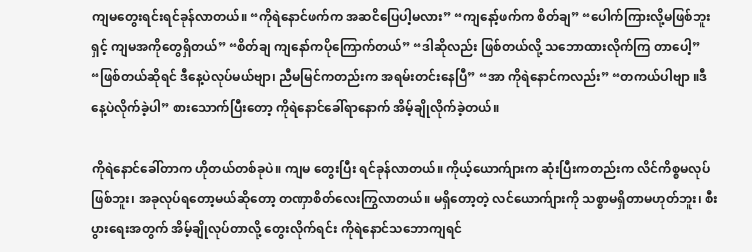ကျမတွေးရင်းရင်ခုန်လာတယ်။ “ကိုရဲနောင်ဖက်က အဆငိပြေပါ့မလား” “ကျနော့်ဖက်က စိတ်ချ” “ပေါက်ကြားလို့မဖြစ်ဘူးရှင့် ကျမအကိုတွေရှိတယ်” “စိတ်ချ ကျနော်ကပိုကြောက်တယ်” “ဒါဆိုလည်း ဖြစ်တယ်လို့ သဘောထားလိုက်ကြ တာပေါ့” “ဖြစ်တယ်ဆိုရင် ဒီနေ့ပဲလုပ်မယ်ဗျာ၊ ညီမမြင်ကတည်းက အရမ်းတင်းနေပြီ” “အာ ကိုရဲနောင်ကလည်း” “တကယ်ပါဗျာ ။ဒီနေ့ပဲလိုက်ခဲ့ပါ” စားသောက်ပြီးတော့ ကိုရဲနောင်ခေါ်ရာနောက် အိမ့်ချိုလိုက်ခဲ့တယ်။

ကိုရဲနောင်ခေါ်တာက ဟိုတယ်တစ်ခုပဲ။ ကျမ တွေးပြီး ရင်ခုန်လာတယ်။ ကိုယ့်ယောက်ျားက ဆုံးပြီးကတည်းက လိင်ကိစ္စမလုပ်ဖြစ်ဘူး၊ အခုလုပ်ရတော့မယ်ဆိုတော့ တဏှာစိတ်လေးကြွလာတယ်။ မရှိတော့တဲ့ လင်ယောက်ျားကို သစ္စာမရှိတာမဟုတ်ဘူး၊ စီးပွားရေးအတွက် အိမ့်ချိုလုပ်တာလို့ တွေးလိုက်ရင်း ကိုရဲနောင်သဘောကျရင်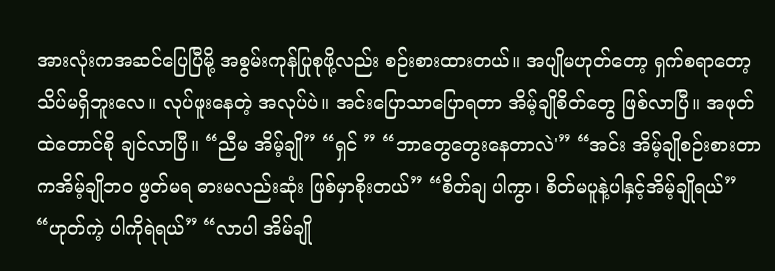အားလုံးကအဆင်ပြေပြီမို့ အစွမ်းကုန်ပြုစုဖို့လည်း စဉ်းစားထားတယ်။ အပျိုမဟုတ်တော့ ရှက်စရာတော့ သိပ်မရှိဘူးလေ။ လုပ်ဖူးနေတဲ့ အလုပ်ပဲ။ အင်းပြောသာပြောရတာ အိမ့်ချိုစိတ်တွေ ဖြစ်လာပြီ။ အဖုတ်ထဲတောင်စို ချင်လာပြီ။ “ညီမ အိမ့်ချို” “ရှင် ” “ဘာတွေတွေးနေတာလဲ'” “အင်း အိမ့်ချိုစဉ်းစားတာကအိမ့်ချိုဘဝ ဖွတ်မရ ဓားမလည်းဆုံး ဖြစ်မှာစိုးတယ်” “စိတ်ချ ပါကွာ၊ စိတ်မပူနဲ့ပါနှင့်အိမ့်ချိုရယ်” “ဟုတ်ကဲ့ ပါကိုရဲရယ်” “လာပါ အိမ်ချို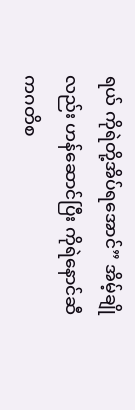ရယ် ကိုရဲတို့အိပ်ရအောင်” အိမ့်ချိုလည်း ဟန်ဆောင်ပြီး ကိုရဲနောင်ဆီ ကဂတိစ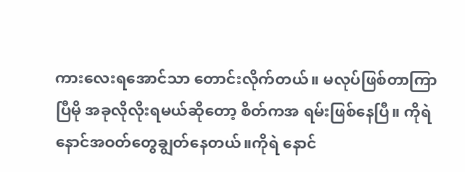ကားလေးရအောင်သာ တောင်းလိုက်တယ်။ မလုပ်ဖြစ်တာကြာပြီမို အခုလိုလိုးရမယ်ဆိုတော့ စိတ်ကအ ရမ်းဖြစ်နေပြီ။ ကိုရဲနောင်အဝတ်တွေချွတ်နေတယ်။ကိုရဲ နောင်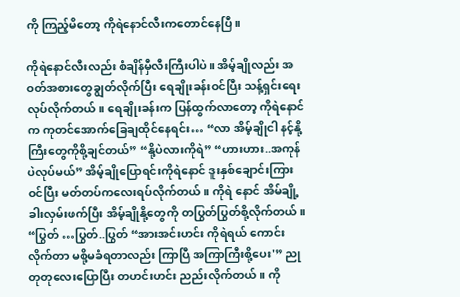ကို ကြည့်မိတော့ ကိုရဲနောင်လီးကတောင်နေပြီ။

ကိုရဲနောင်လီးလည်း စံချိန်မှီလီးကြီးပါပဲ။ အိမ့်ချိုလည်း အဝတ်အစားတွေချွတ်လိုက်ပြီး ရေချိုးခန်းဝင်ပြီး သန့်ရှင်းရေးလုပ်လိုက်တယ်။ ရေချိုးခန်းက ပြန်ထွက်လာတော့ ကိုရဲနောင်က ကုတင်အောက်ခြေချထိုင်နေရင်း… “လာ အိမ့်ချိုငါ နင့်နို့ကြီးတွေကိုစို့ချင်တယ်” “နို့ပဲလားကိုရဲ” “ဟားဟား..အကုန်ပဲလုပ်မယ်” အိမ့်ချိုပြောရင်းကိုရဲနောင် ဒူးနှစ်ချောင်းကြား ဝင်ပြီး မတ်တပ်ကလေးရပ်လိုက်တယ်။ ကိုရဲ နောင် အိမ်ချို့ခါးလှမ်းဖက်ပြီး အိမ့်ချိုနို့တွေကို တပြွတ်ပြွတ်စို့လိုက်တယ်။ “ပြွတ် …ပြွတ်..ပြွတ် “အားအင်းဟင်း ကိုရဲရယ် ကောင်းလိုက်တာ မစို့မခံရတာလည်း ကြာပြီ အကြာကြီးစို့ပေး'” ညုတုတုလေးပြောပြီး တဟင်းဟင်း ညည်းလိုက်တယ်။ ကို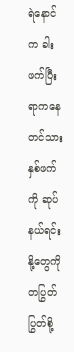ရဲနောင်က ခါးဖက်ပြီးရာကနေ တင်သား နှစ်ဖက်ကို ဆုပ်နယ်ရင်း နို့တွေကို တပြွတ်ပြွတ်စို့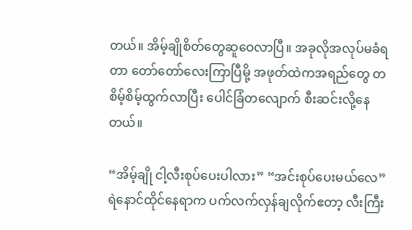တယ်။ အိမ့်ချိုစိတ်တွေဆူဝေလာပြီ။ အခုလိုအလုပ်မခံရတာ တော်တော်လေးကြာပြီမို့ အဖုတ်ထဲကအရည်တွေ တစိမ့်စိမ့်ထွက်လာပြီး ပေါင်ခြံတလျောက် စီးဆင်းလို့နေတယ်။

“အိမ့်ချို ငါ့လီးစုပ်ပေးပါလား” “အင်းစုပ်ပေးမယ်လေ” ရဲနောင်ထိုင်နေရာက ပက်လက်လှန်ချလိုက်ဧတာ့ လီးကြီး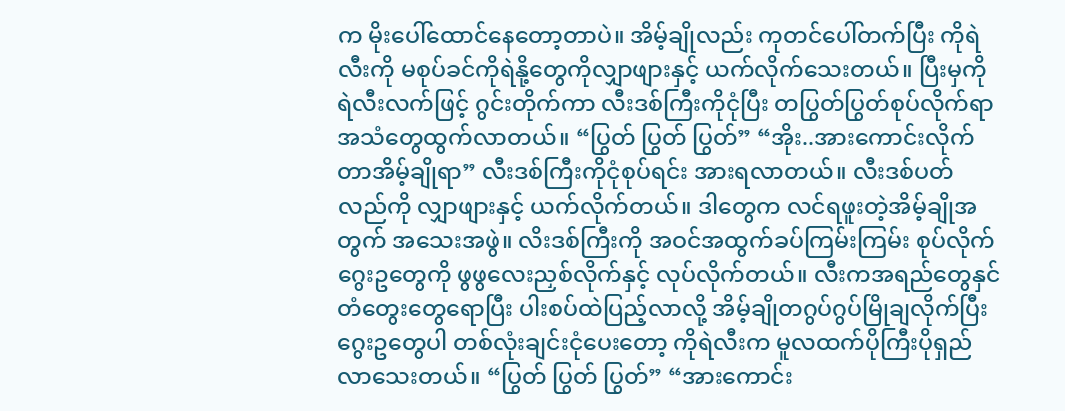က မိုးပေါ်ထောင်နေတော့တာပဲ။ အိမ့်ချိုလည်း ကုတင်ပေါ်တက်ပြီး ကိုရဲလီးကို မစုပ်ခင်ကိုရဲနို့တွေကိုလျှာဖျားနှင့် ယက်လိုက်သေးတယ်။ ပြီးမှကိုရဲလီးလက်ဖြင့် ဂွင်းတိုက်ကာ လီးဒစ်ကြီးကိုငုံပြီး တပြွတ်ပြွတ်စုပ်လိုက်ရာ အသံတွေထွက်လာတယ်။ “ပြွတ် ပြွတ် ပြွတ်” “အိုး..အားကောင်းလိုက်တာအိမ့်ချိုရာ” လီးဒစ်ကြီးကိုငုံစုပ်ရင်း အားရလာတယ်။ လီးဒစ်ပတ်လည်ကို လျှာဖျားနှင့် ယက်လိုက်တယ်။ ဒါတွေက လင်ရဖူးတဲ့အိမ့်ချိုအတွက် အသေးအဖွဲ။ လိးဒစ်ကြီးကို အဝင်အထွက်ခပ်ကြမ်းကြမ်း စုပ်လိုက်ဂွေးဥတွေကို ဖွဖွလေးညှစ်လိုက်နှင့် လုပ်လိုက်တယ်။ လီးကအရည်တွေနှင် တံတွေးတွေရောပြီး ပါးစပ်ထဲပြည့်လာလို့ အိမ့်ချိုတဂွပ်ဂွပ်မြိုချလိုက်ပြီး ဂွေးဥတွေပါ တစ်လုံးချင်းငုံပေးတော့ ကိုရဲလီးက မူလထက်ပိုကြီးပိုရှည်လာသေးတယ်။ “ပြွတ် ပြွတ် ပြွတ်” “အားကောင်း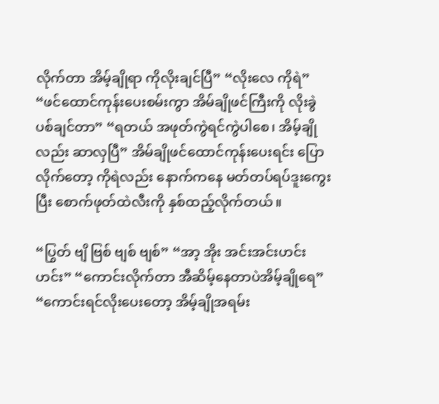လိုက်တာ အိမ့်ချိုရာ ကိုလိုးချင်ပြီ” “လိုးလေ ကိုရဲ” “ဖင်ထောင်ကုန်းပေးစမ်းကွာ အိမ်ချိုဖင်ကြီးကို လိုးခွဲပစ်ချင်တာ” “ရတယ် အဖုတ်ကွဲရင်ကွဲပါစေ၊ အိမ့်ချိုလည်း ဆာလှပြီ” အိမ်ချိုဖင်ထောင်ကုန်းပေးရင်း ပြောလိုက်တော့ ကိုရဲလည်း နောက်ကနေ မတ်တပ်ရပ်ဒူးကွေးပြီး စောက်ဖုတ်ထဲလီးကို နှစ်ထည့်လိုက်တယ်။

“ပြွတ် ဗျိ ဗြစ် ဗျစ် ဗျစ်” “အာ့ အိုး အင်းအင်းဟင်းဟင်း” “ကောင်းလိုက်တာ အီဆိမ့်နေတာပဲအိမ့်ချိုရေ” “ကောင်းရင်လိုးပေးတော့ အိမ့်ချိုအရမ်း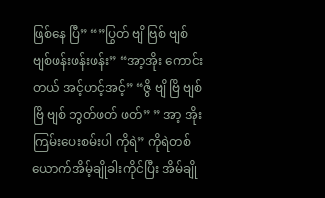ဖြစ်နေ ပြီ” “”ပြွတ် ဗျိ ဗြစ် ဗျစ် ဗျစ်ဖန်းဖန်းဖန်း” “အာ့အိုး ကောင်းတယ် အင့်ဟင့်အင့်” “ဇွိ ဗျိ ဗြိ ဗျစ် ဗြိ ဗျစ် ဘွတ်ဖတ် ဖတ်” ” အာ့ အိုးကြမ်းပေးစမ်းပါ ကိုရဲ” ကိုရဲတစ်ယောက်အိမ့်ချိုခါးကိုင်ပြီး အိမ်ချို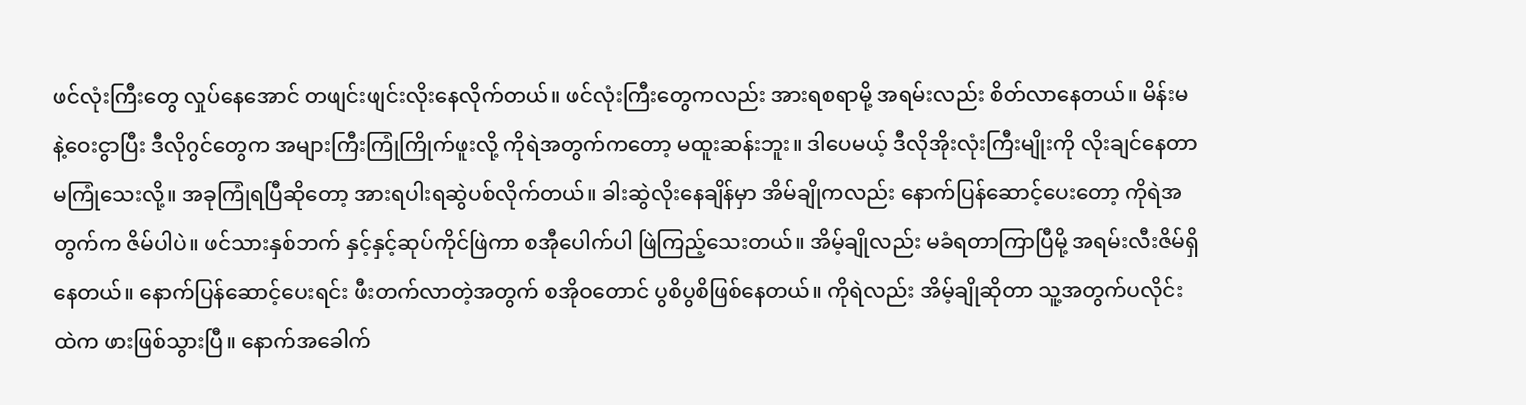ဖင်လုံးကြီးတွေ လှုပ်နေအောင် တဖျင်းဖျင်းလိုးနေလိုက်တယ်။ ဖင်လုံးကြီးတွေကလည်း အားရစရာမို့ အရမ်းလည်း စိတ်လာနေတယ်။ မိန်းမနဲ့ဝေးငွာပြီး ဒီလိုဂွင်တွေက အများကြီးကြုံကြိုက်ဖူးလို့ ကိုရဲအတွက်ကတော့ မထူးဆန်းဘူး။ ဒါပေမယ့် ဒီလိုအိုးလုံးကြီးမျိုးကို လိုးချင်နေတာ မကြုံသေးလို့။ အခုကြုံရပြီဆိုတော့ အားရပါးရဆွဲပစ်လိုက်တယ်။ ခါးဆွဲလိုးနေချိန်မှာ အိမ်ချိုကလည်း နောက်ပြန်ဆောင့်ပေးတော့ ကိုရဲအတွက်က ဇိမ်ပါပဲ။ ဖင်သားနှစ်ဘက် နှင့်နှင့်ဆုပ်ကိုင်ဖြဲကာ စအီုပေါက်ပါ ဖြဲကြည့်သေးတယ်။ အိမ့်ချိုလည်း မခံရတာကြာပြီမို့ အရမ်းလီးဇိမ်ရှိနေတယ်။ နောက်ပြန်ဆောင့်ပေးရင်း ဖီးတက်လာတဲ့အတွက် စအိုဝတောင် ပွစိပွစိဖြစ်နေတယ်။ ကိုရဲလည်း အိမ့်ချိုဆိုတာ သူ့အတွက်ပလိုင်းထဲက ဖားဖြစ်သွားပြီ။ နောက်အခေါက်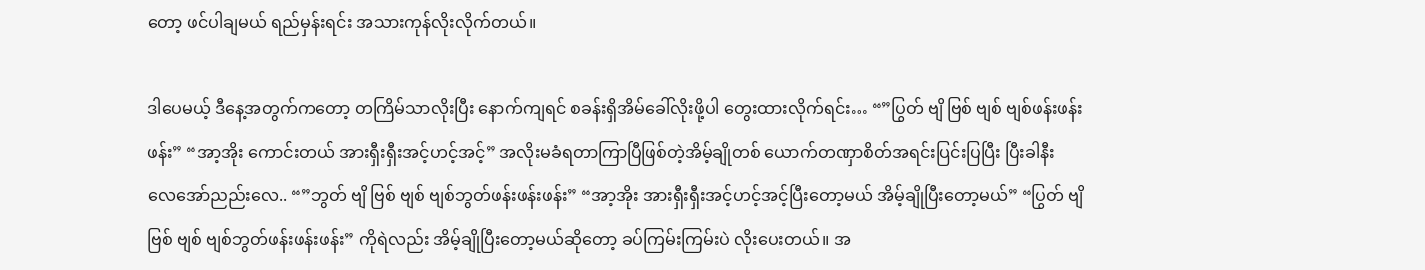တော့ ဖင်ပါချမယ် ရည်မှန်းရင်း အသားကုန်လိုးလိုက်တယ်။

ဒါပေမယ့် ဒီနေ့အတွက်ကတော့ တကြိမ်သာလိုးပြီး နောက်ကျရင် စခန်းရှိအိမ်ခေါ်လိုးဖို့ပါ တွေးထားလိုက်ရင်း… “”ပြွတ် ဗျိ ဗြစ် ဗျစ် ဗျစ်ဖန်းဖန်းဖန်း” “အာ့အိုး ကောင်းတယ် အားရှီးရှီးအင့်ဟင့်အင့်” အလိုးမခံရတာကြာပြီဖြစ်တဲ့အိမ့်ချိုတစ် ယောက်တဏှာစိတ်အရင်းပြင်းပြပြီး ပြီးခါနီး လေအော်ညည်းလေ.. “”ဘွတ် ဗျိ ဗြစ် ဗျစ် ဗျစ်ဘွတ်ဖန်းဖန်းဖန်း” “အာ့အိုး အားရှီးရှီးအင့်ဟင့်အင့်ပြီးတော့မယ် အိမ့်ချိုပြီးတော့မယ်” “ပြွတ် ဗျိ ဗြစ် ဗျစ် ဗျစ်ဘွတ်ဖန်းဖန်းဖန်း” ကိုရဲလည်း အိမ့်ချိုပြီးတော့မယ်ဆိုတော့ ခပ်ကြမ်းကြမ်းပဲ လိုးပေးတယ်။ အ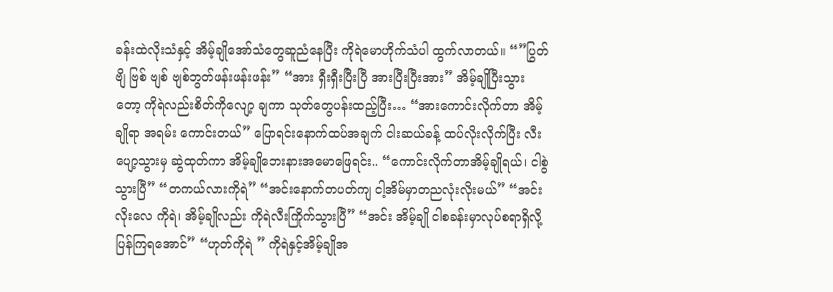ခန်းထဲလိုးသံနှင့် အိမ့်ချိုအော်သံတွေဆူညံနေပြီး ကိုရဲမောဟိုက်သံပါ ထွက်လာတယ်။ “”ပြွတ် ဗျိ ဗြစ် ဗျစ် ဗျစ်ဘွတ်ဖန်းဖန်းဖန်း” “အား ရှီးရှီးပြီးပြီ အားပြီးပြီးအား” အိမ့်ချိုပြီးသွားတော့ ကိုရဲလည်းစိတ်ကိုလျော့ ချကာ သုတ်တွေပန်းထည့်ပြီး… “အားကောင်းလိုက်တာ အိမ့်ချိုရာ အရမ်း ကောင်းတယ်” ပြောရင်းနောက်ထပ်အချက် ငါးဆယ်ခန့် ထပ်လိုးလိုက်ပြီး လီးပျော့သွားမှ ဆွဲထုတ်ကာ အိမ့်ချိုဘေးနားအမောဖြေရင်း.. “ကောင်းလိုက်တာအိမ့်ချိုရယ်၊ ငါစွဲသွားပြီ” “တကယ်လားကိုရဲ” “အင်းနောက်တပတ်ကျ ငါ့အိမ်မှာတညလုံးလိုးမယ်” “အင်း လိုးလေ ကိုရဲ၊ အိမ့်ချိုလည်း ကိုရဲလီးကြိုက်သွားပြီ” “အင်း အိမ့်ချို ငါစခန်းမှာလုပ်စရာရှိလို့ ပြန်ကြရအောင်” “ဟုတ်ကိုရဲ ” ကိုရဲနှင့်အိမ့်ချိုအ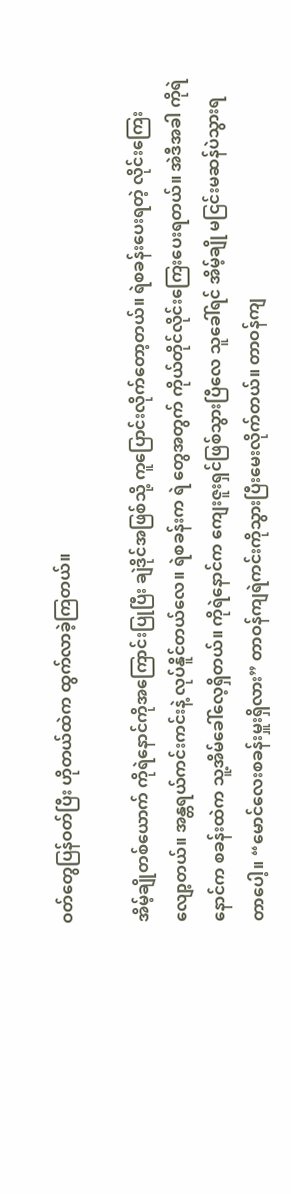ဝတ်တွေပြန်ဝတ်ပြီး ဟိုတယ်ထဲက ထွက်လာခဲ့ကြတယ်။

အိမ့်ချိုတစ်ယောက် ကိုရဲနောင်ကိုအကြောင်းပြုပြီး ချဲဒိုင်အဖြစ်သို့ ကူပြောင်းလိုက်တော့တယ်။ ရဲစခန်းပေးရတဲ့ လိုင်းကြေးလျော့တယ်။ အန္တရယ်ကင်းကင်းနဲ့ လုပ်နိူင်တယ်လေ။ ရဲစခန်းက ရဲ တွေအတွက် ကိုယ်တိုင်လိုင်းကြေးပေးရတယ်။ အဲဒီအခါ ကိုရဲနောင်က စခန်းထဲက သူ့အိမ်ခေါ်လေ့ရှိတယ်။ ကိုရဲနောင်က ကျေးဇူးရှင်ဖြစ်သွားပြီလေ သူခေါ်ရင် အိမ့်ချို မငြင်းမဆန်ပဲသွားရတာပေါ့။ “မောင်လေးစခန်းမှူးရှိလား” တာဝန်ကျရဲကင်းကိုသွားပြီးမေးလိုက်တယ်။ တာဝန်ကျ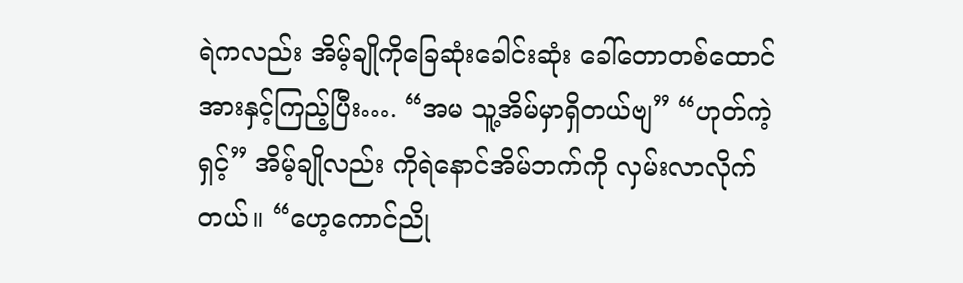ရဲကလည်း အိမ့်ချိုကိုခြေဆုံးခေါင်းဆုံး ခေါ်တောတစ်ထောင်အားနှင့်ကြည့်ပြီး…. “အမ သူ့အိမ်မှာရှိတယ်ဗျ” “ဟုတ်ကဲ့ရှင့်” အိမ့်ချိုလည်း ကိုရဲနောင်အိမ်ဘက်ကို လှမ်းလာလိုက်တယ်။ “ဟေ့ကောင်ညို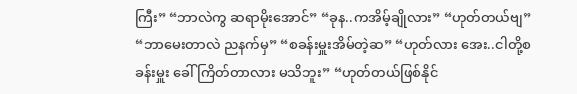ကြီး” “ဘာလဲကွ ဆရာမိုးအောင်” “ခုန..ကအိမ့်ချိုလား” “ဟုတ်တယ်ဗျ” “ဘာမေးတာလဲ ညနက်မှ” “စခန်းမှူးအိမ်တဲ့ဆ” “ဟုတ်လား အေး..ငါတို့စခန်းမှူး ခေါ်ကြိတ်တာလား မသိဘူး” “ဟုတ်တယ်ဖြစ်နိုင်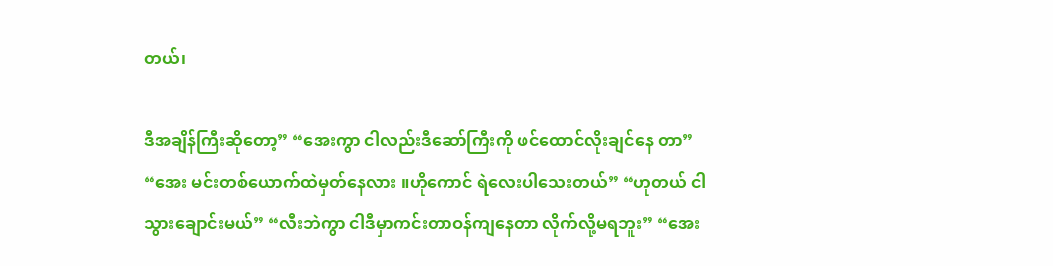တယ်၊

ဒီအချိန်ကြီးဆိုတော့” “အေးကွာ ငါလည်းဒီဆော်ကြီးကို ဖင်ထောင်လိုးချင်နေ တာ” “အေး မင်းတစ်ယောက်ထဲမှတ်နေလား ။ဟိုကောင် ရဲလေးပါသေးတယ်” “ဟုတယ် ငါသွားချောင်းမယ်” “လီးဘဲကွာ ငါဒီမှာကင်းတာဝန်ကျနေတာ လိုက်လို့မရဘူး” “အေး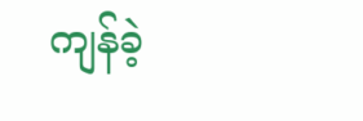ကျန်ခဲ့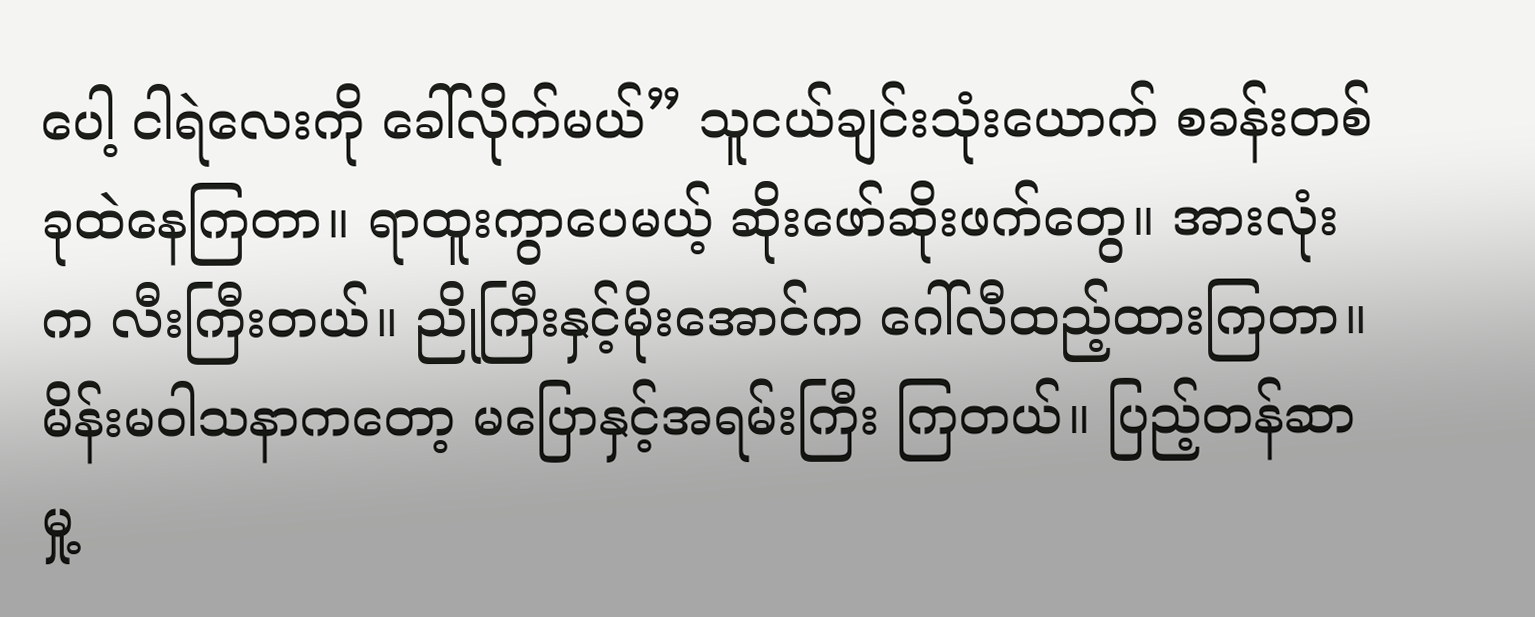ပေါ့ ငါရဲလေးကို ခေါ်လိုက်မယ်” သူငယ်ချင်းသုံးယောက် စခန်းတစ်ခုထဲနေကြတာ။ ရာထူးကွာပေမယ့် ဆိုးဖော်ဆိုးဖက်တွေ။ အားလုံးက လီးကြီးတယ်။ ညိုကြီးနှင့်မိုးအောင်က ဂေါ်လီထည့်ထားကြတာ။ မိန်းမဝါသနာကတော့ မပြောနှင့်အရမ်းကြီး ကြတယ်။ ပြည့်တန်ဆာမှု့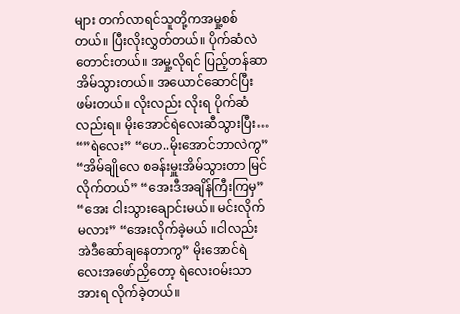များ တက်လာရင်သူတို့ကအမှု့စစ်တယ်။ ပြီးလိုးလွှတ်တယ်။ ပိုက်ဆံလဲတောင်းတယ်။ အမှု့လိုရင် ပြည့်တန်ဆာအိမ်သွားတယ်။ အယောင်ဆောင်ပြီး ဖမ်းတယ်။ လိုးလည်း လိုးရ ပိုက်ဆံလည်းရ။ မိုးအောင်ရဲလေးဆီသွားပြီး… “”ရဲလေး” “ဟေ..မိုးအောင်ဘာလဲကွ” “အိမ်ချိုလေ စခန်းမှူးအိမ်သွားတာ မြင်လိုက်တယ်” “အေးဒီအချိန်ကြီးကြမှ” “အေး ငါးသွားချောင်းမယ်။ မင်းလိုက်မလား” “အေးလိုက်ခဲ့မယ် ။ငါလည်း အဲဒီဆော်ချနေတာကွ” မိုးအောင်ရဲလေးအဖော်ညှိတော့ ရဲလေးဝမ်းသာအားရ လိုက်ခဲ့တယ်။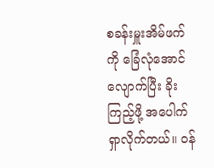စခန်းမှူးအိမ်ဖက်ကို ခြေံလုံအောင်လျောက်ပြီး ခိုးကြည့်ဖို့ အပေါက်ရှာလိုက်တယ်။ ဝန်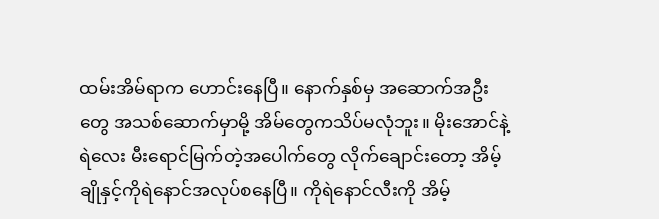ထမ်းအိမ်ရာက ဟောင်းနေပြီ။ နောက်နှစ်မှ အဆောက်အဦးတွေ အသစ်ဆောက်မှာမို့ အိမ်တွေကသိပ်မလုံဘူး။ မိုးအောင်နဲ့ရဲလေး မီးရောင်မြက်တဲ့အပေါက်တွေ လိုက်ချောင်းတော့ အိမ့်ချိုနှင့်ကိုရဲနောင်အလုပ်စနေပြီ။ ကိုရဲနောင်လီးကို အိမ့်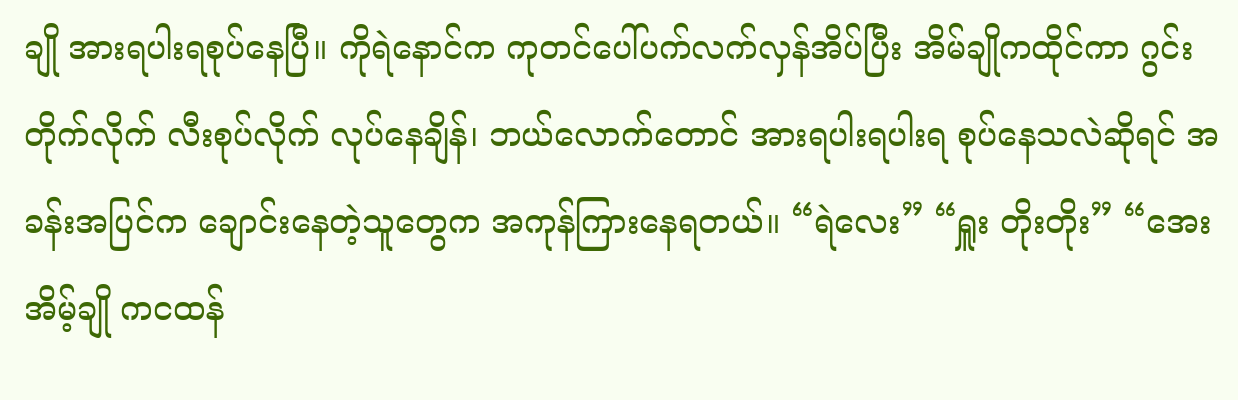ချို အားရပါးရစုပ်နေပြီ။ ကိုရဲနောင်က ကုတင်ပေါ်ပက်လက်လှန်အိပ်ပြီး အိမ်ချိုကထိုင်ကာ ဂွင်းတိုက်လိုက် လီးစုပ်လိုက် လုပ်နေချိန်၊ ဘယ်လောက်တောင် အားရပါးရပါးရ စုပ်နေသလဲဆိုရင် အခန်းအပြင်က ချောင်းနေတဲ့သူတွေက အကုန်ကြားနေရတယ်။ “ရဲလေး” “ရှူး တိုးတိုး” “အေး အိမ့်ချို ကငထန်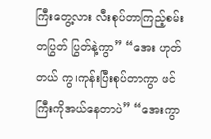ကြီးတွေ့လား လီးစုပ်တာကြည့်စမ်း တပြွတ် ပြွတ်နဲ့ကွာ” “အေး ဟုတ်တယ် ကွ၊ကုန်းပြီးစုပ်တာကွာ ဖင်ကြီးကိုအယ်နေတာပဲ” “အေးကွာ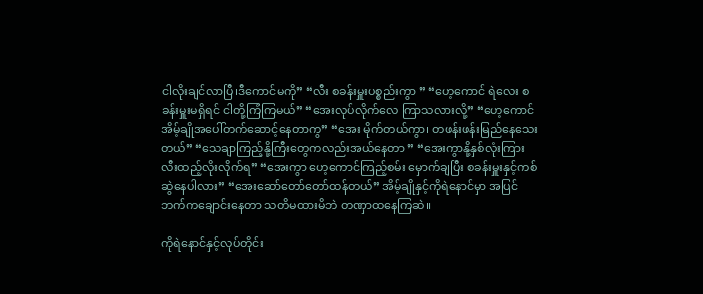ငါလိုးချင်လာပြီ၊ဒီကောင်မကို” “လီး စခန်းမှူးပစ္စည်းကွာ ” “ဟေ့ကောင် ရဲလေး စခန်းမှူးမရှိရင် ငါတို့ကြံကြမယ်” “အေးလုပ်လိုက်လေ ကြာသလားလို့” “ဟေ့ကောင် အိမ့်ချိုအပေါ်တက်ဆောင့်နေတာကွ” “အေး မိုက်တယ်ကွာ၊ တဖန်းဖန်းမြည်နေသေးတယ်” “သေချာကြည့်နို့ကြီးတွေကလည်းအယ်နေတာ ” “အေးကွာနို့နှစ်လုံးကြားလီးထည့်လိုးလိုက်ရ” “အေးကွာ ဟေ့ကောင်ကြည့်စမ်း မှောက်ချပြီး စခန်းမှူးနှင့်ကစ်ဆွဲနေပါလား” “အေးဆော်တော်တော်ထန်တယ်” အိမ့်ချိုနှင့်ကိုရဲနောင်မှာ အပြင်ဘက်ကချောင်းနေတာ သတိမထားမိဘဲ တဏှာထနေကြဆဲ။

ကိုရဲနောင်နှင့်လုပ်တိုင်း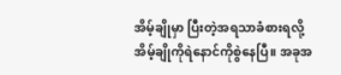အိမ့်ချိုမှာ ပြီးတဲ့အရသာခံစားရလို့ အိမ့်ချိုကိုရဲနောင်ကိုစွဲနေပြီ။ အခုအ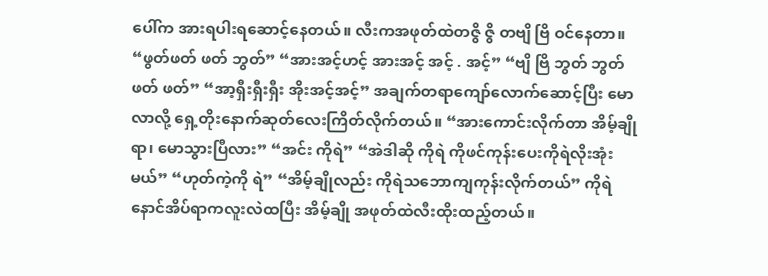ပေါ်က အားရပါးရဆောင့်နေတယ်။ လီးကအဖုတ်ထဲတဇွိ ဇွိ တဗျိ ဗြိ ဝင်နေတာ။ “ဖွတ်ဖတ် ဖတ် ဘွတ်” “အားအင့်ဟင့် အားအင့် အင့် . အင့်” “ဗျိ ဗြိ ဘွတ် ဘွတ် ဖတ် ဖတ်” “အာ့ရှီးရှီးရှီး အိုးအင့်အင့်” အချက်တရာကျော်လောက်ဆောင့်ပြီး မောလာလို့ ရှေ့တိုးနောက်ဆုတ်လေးကြိတ်လိုက်တယ်။ “အားကောင်းလိုက်တာ အိမ့်ချိုရာ၊ မောသွားပြီလား” “အင်း ကိုရဲ” “အဲဒါဆို ကိုရဲ ကိုဖင်ကုန်းပေးကိုရဲလိုးအုံးမယ်” “ဟုတ်ကဲ့ကို ရဲ” “အိမ့်ချိုလည်း ကိုရဲသဘောကျကုန်းလိုက်တယ်” ကိုရဲနောင်အိပ်ရာကလူးလဲထပြီး အိမ့်ချို အဖုတ်ထဲလီးထိုးထည့်တယ်။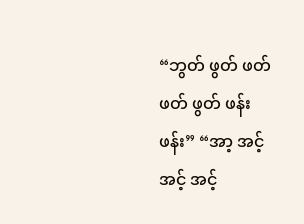“ဘွတ် ဖွတ် ဖတ် ဖတ် ဖွတ် ဖန်းဖန်း” “အာ့ အင့်အင့် အင့်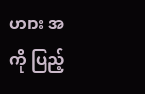ဟ၊ား အကို ပြည့်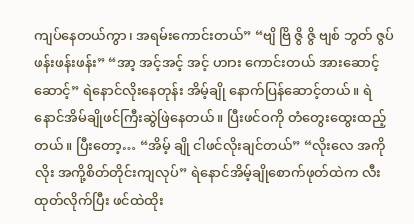ကျပ်နေတယ်ကွာ၊ အရမ်းကောင်းတယ်” “ဗျိ ဗြိ ဇွိ ဇွိ ဗျစ် ဘွတ် ဇွပ် ဖန်းဖန်းဖန်း” “အာ့ အင့်အင့် အင့် ဟ၊ား ကောင်းတယ် အားဆောင့်ဆောင့်” ရဲနောင်လိုးနေတုန်း အိမ့်ချို နောက်ပြန်ဆောင့်တယ်။ ရဲနောင်အိမ်ချိုဖင်ကြီးဆွဲဖြဲနေတယ်။ ပြီးဖင်ဝကို တံတွေးထွေးထည့်တယ်။ ပြီးတော့… “အိမ့် ချို ငါဖင်လိုးချင်တယ်” “လိုးလေ အကို လိုး အကို့စိတ်တိုင်းကျလုပ်” ရဲနောင်အိမ့်ချိုစောက်ဖုတ်ထဲက လီးထုတ်လိုက်ပြီး ဖင်ထဲထိုး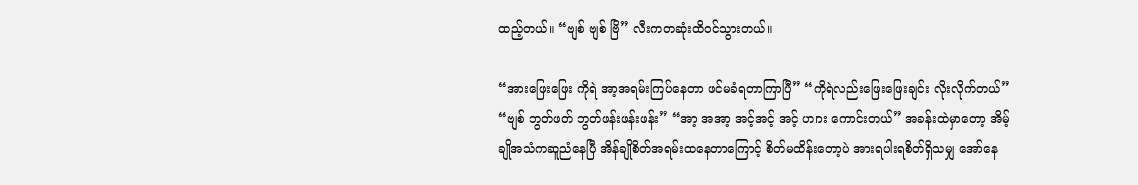ထည့်တယ်။ “ဗျစ် ဗျစ် ဗြိ” လီးကတဆုံးထိဝင်သွားတယ်။

“အားဖြေးဖြေး ကိုရဲ အာ့အရမ်းကြပ်နေတာ ဖင်မခံရတာကြာပြီ” “ကိုရဲလည်းဖြေးဖြေးချင်း လိုးလိုက်တယ်” “ဗျစ် ဘွတ်ဖတ် ဘွတ်ဖန်းဖန်းဖန်း” “အာ့ အအာ့ အင့်အင့် အင့် ဟ၊ား ကောင်းတယ်” အခန်းထဲမှာတော့ အိမ့်ချိုအသံကဆူညံနေပြီ အိန်ချိုစိတ်အရမ်းထနေတာကြောင့် စိတ်မထိန်းတော့ပဲ အားရပါးရစိတ်ရှိသမျှ အော်နေ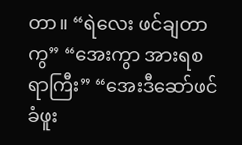တာ။ “ရဲလေး ဖင်ချတာကွ” “အေးကွာ အားရစရာကြီး” “အေးဒီဆော်ဖင်ခံဖူး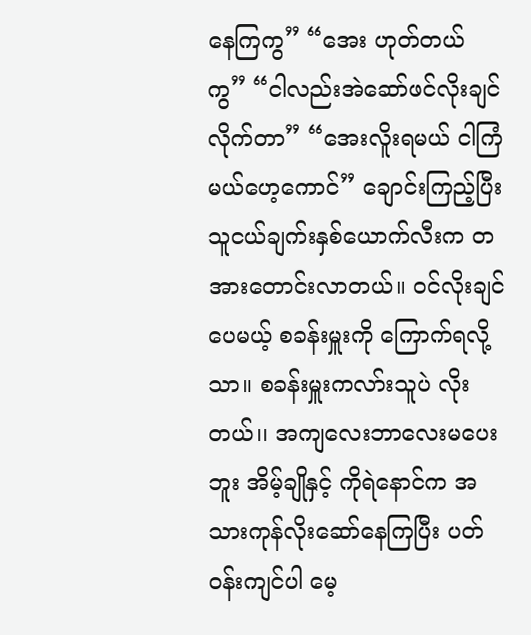နေကြကွ” “အေး ဟုတ်တယ် ကွ” “ငါလည်းအဲဆော်ဖင်လိုးချင်လိုက်တာ” “အေးလိူးရမယ် ငါကြံမယ်ဟေ့ကောင်” ချောင်းကြည့်ပြီး သူငယ်ချက်းနှစ်ယောက်လီးက တအားတောင်းလာတယ်။ ဝင်လိုးချင်ပေမယ့် စခန်းမှူးကို ကြောက်ရလို့သာ။ စခန်းမှူးကလာ်းသူပဲ လိုးတယ်၊၊ အကျလေးဘာလေးမပေးဘူး အိမ့်ချိုနှင့် ကိုရဲနောင်က အသားကုန်လိုးဆော်နေကြပြီး ပတ်ဝန်းကျင်ပါ မေ့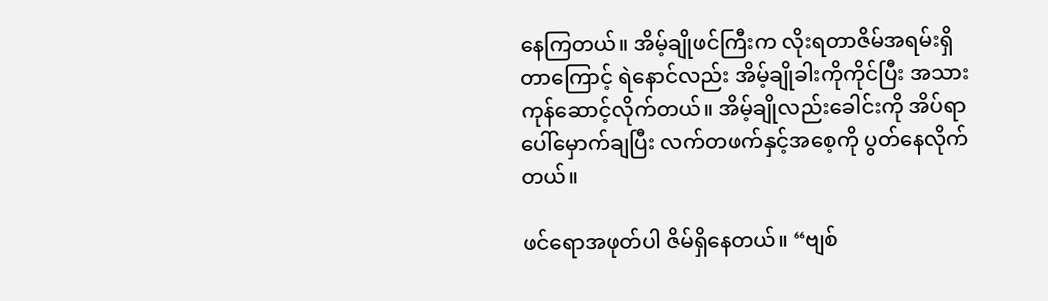နေကြတယ်။ အိမ့်ချိုဖင်ကြီးက လိုးရတာဇိမ်အရမ်းရှိတာကြောင့် ရဲနောင်လည်း အိမ့်ချိုခါးကိုကိုင်ပြီး အသားကုန်ဆောင့်လိုက်တယ်။ အိမ့်ချိုလည်းခေါင်းကို အိပ်ရာပေါ်မှောက်ချပြီး လက်တဖက်နှင့်အစေ့ကို ပွတ်နေလိုက်တယ်။

ဖင်ရောအဖုတ်ပါ ဇိမ်ရှိနေတယ်။ “ဗျစ်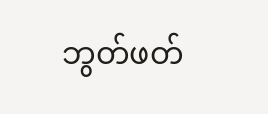ဘွတ်ဖတ်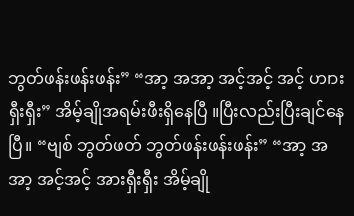ဘွတ်ဖန်းဖန်းဖန်း” “အာ့ အအာ့ အင့်အင့် အင့် ဟ၊ားရှီးရှီး” အိမ့်ချိုအရမ်းဖီးရှိနေပြီ ။ပြီးလည်းပြီးချင်နေပြီ။ “ဗျစ် ဘွတ်ဖတ် ဘွတ်ဖန်းဖန်းဖန်း” “အာ့ အအာ့ အင့်အင့် အားရှီးရှီး အိမ့်ချို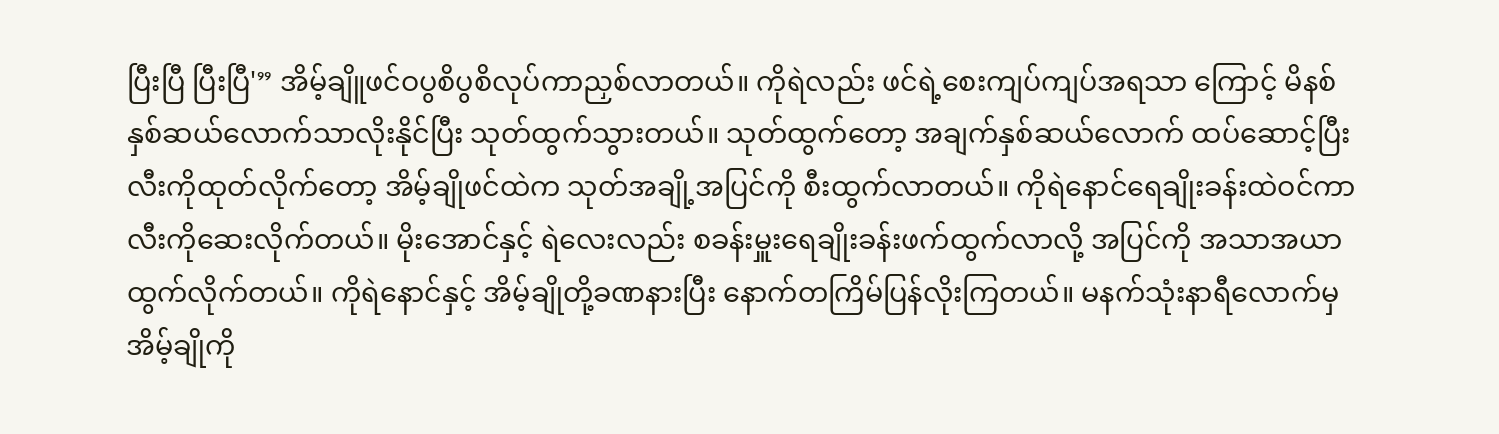ပြီးပြီ ပြီးပြီ'” အိမ့်ချိူဖင်ဝပွစိပွစိလုပ်ကာညှစ်လာတယ်။ ကိုရဲလည်း ဖင်ရဲ့စေးကျပ်ကျပ်အရသာ ကြောင့် မိနစ်နှစ်ဆယ်လောက်သာလိုးနိုင်ပြီး သုတ်ထွက်သွားတယ်။ သုတ်ထွက်တော့ အချက်နှစ်ဆယ်လောက် ထပ်ဆောင့်ပြီး လီးကိုထုတ်လိုက်တော့ အိမ့်ချိုဖင်ထဲက သုတ်အချို့အပြင်ကို စီးထွက်လာတယ်။ ကိုရဲနောင်ရေချိုးခန်းထဲဝင်ကာ လီးကိုဆေးလိုက်တယ်။ မိုးအောင်နှင့် ရဲလေးလည်း စခန်းမှူးရေချိုးခန်းဖက်ထွက်လာလို့ အပြင်ကို အသာအယာထွက်လိုက်တယ်။ ကိုရဲနောင်နှင့် အိမ့်ချိုတို့ခဏနားပြီး နောက်တကြိမ်ပြန်လိုးကြတယ်။ မနက်သုံးနာရီလောက်မှ အိမ့်ချိုကို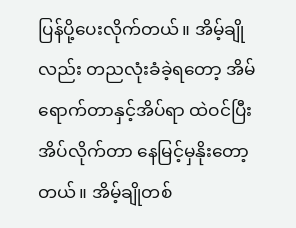ပြန်ပို့ပေးလိုက်တယ်။ အိမ့်ချိုလည်း တညလုံးခံခဲ့ရတော့ အိမ်ရောက်တာနှင့်အိပ်ရာ ထဲဝင်ပြီး အိပ်လိုက်တာ နေမြင့်မှနိုးတော့တယ်။ အိမ့်ချိုတစ်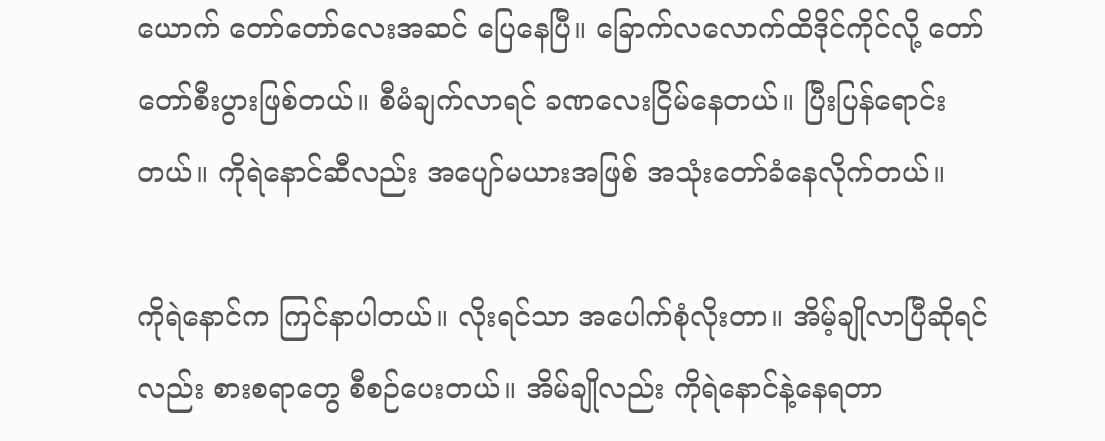ယောက် တော်တော်လေးအဆင် ပြေနေပြီ။ ခြောက်လလောက်ထိဒိုင်ကိုင်လို့ တော်တော်စီးပွားဖြစ်တယ်။ စီမံချက်လာရင် ခဏလေးငြိမ်နေတယ်။ ပြီးပြန်ရောင်းတယ်။ ကိုရဲနောင်ဆီလည်း အပျော်မယားအဖြစ် အသုံးတော်ခံနေလိုက်တယ်။

ကိုရဲနောင်က ကြင်နာပါတယ်။ လိုးရင်သာ အပေါက်စုံလိုးတာ။ အိမ့်ချိုလာပြီဆိုရင်လည်း စားစရာတွေ စီစဉ်ပေးတယ်။ အိမ်ချိုလည်း ကိုရဲနောင်နဲ့နေရတာ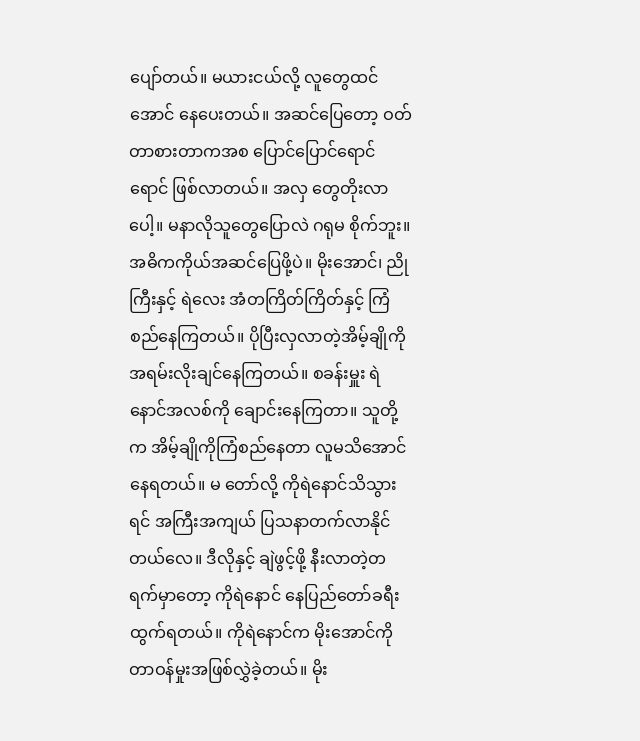ပျော်တယ်။ မယားငယ်လို့ လူတွေထင်အောင် နေပေးတယ်။ အဆင်ပြေတော့ ဝတ်တာစားတာကအစ ပြောင်ပြောင်ရောင်ရောင် ဖြစ်လာတယ်။ အလှ တွေတိုးလာပေါ့။ မနာလိုသူတွေပြောလဲ ဂရုမ စိုက်ဘူး။ အဓိကကိုယ်အဆင်ပြေဖို့ပဲ။ မိုးအောင်၊ ညိုကြီးနှင့် ရဲလေး အံတကြိတ်ကြိတ်နှင့် ကြံစည်နေကြတယ်။ ပိုပြီးလှလာတဲ့အိမ့်ချိုကို အရမ်းလိုးချင်နေကြတယ်။ စခန်းမှူး ရဲနောင်အလစ်ကို ချောင်းနေကြတာ။ သူတို့က အိမ့်ချိုကိုကြံစည်နေတာ လူမသိအောင်နေရတယ်။ မ တော်လို့ ကိုရဲနောင်သိသွားရင် အကြီးအကျယ် ပြသနာတက်လာနိုင်တယ်လေ။ ဒီလိုနှင့် ချဲဖွင့်ဖို့ နီးလာတဲ့တရက်မှာတော့ ကိုရဲနောင် နေပြည်တော်ခရီးထွက်ရတယ်။ ကိုရဲနောင်က မိုးအောင်ကို တာဝန်မှုးအဖြစ်လွှဲခဲ့တယ်။ မိုး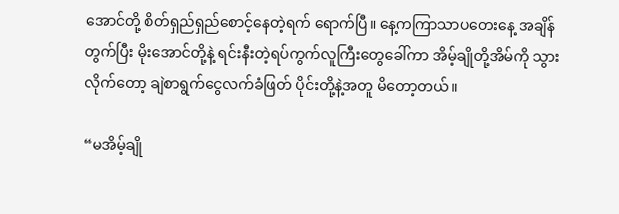အောင်တို့ စိတ်ရှည်ရှည်စောင့်နေတဲ့ရက် ရောက်ပြီ။ နေ့ကကြာသာပတေးနေ့ အချိန်တွက်ပြီး မိုးအောင်တို့နဲ့ ရင်းနီးတဲ့ရပ်ကွက်လူကြီးတွေခေါ်ကာ အိမ့်ချိုတို့အိမ်ကို သွားလိုက်တော့ ချဲစာရွက်ငွေလက်ခံဖြတ် ပိုင်းတို့နဲ့အတူ မိတော့တယ်။

“မအိမ့်ချို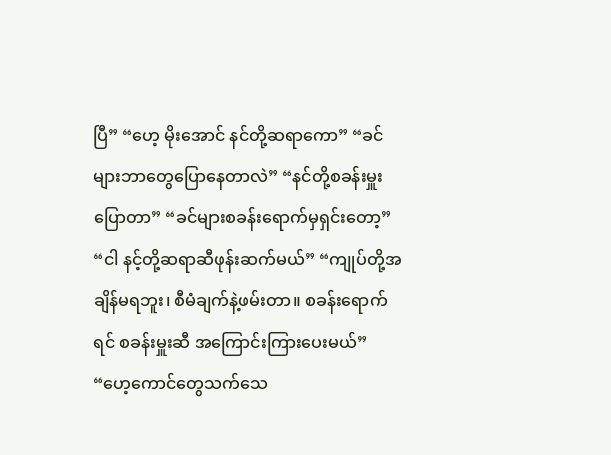ပြီ” “ဟေ့ မိုးအောင် နင်တို့ဆရာကော” “ခင်များဘာတွေပြောနေတာလဲ” “နင်တို့စခန်းမှူးပြောတာ” “ခင်များစခန်းရောက်မှရှင်းတော့” “ငါ နင့်တို့ဆရာဆီဖုန်းဆက်မယ်” “ကျုပ်တို့အချိန်မရဘူး၊ စီမံချက်နဲ့ဖမ်းတာ။ စခန်းရောက်ရင် စခန်းမှူးဆီ အကြောင်းကြားပေးမယ်” “ဟေ့ကောင်တွေသက်သေ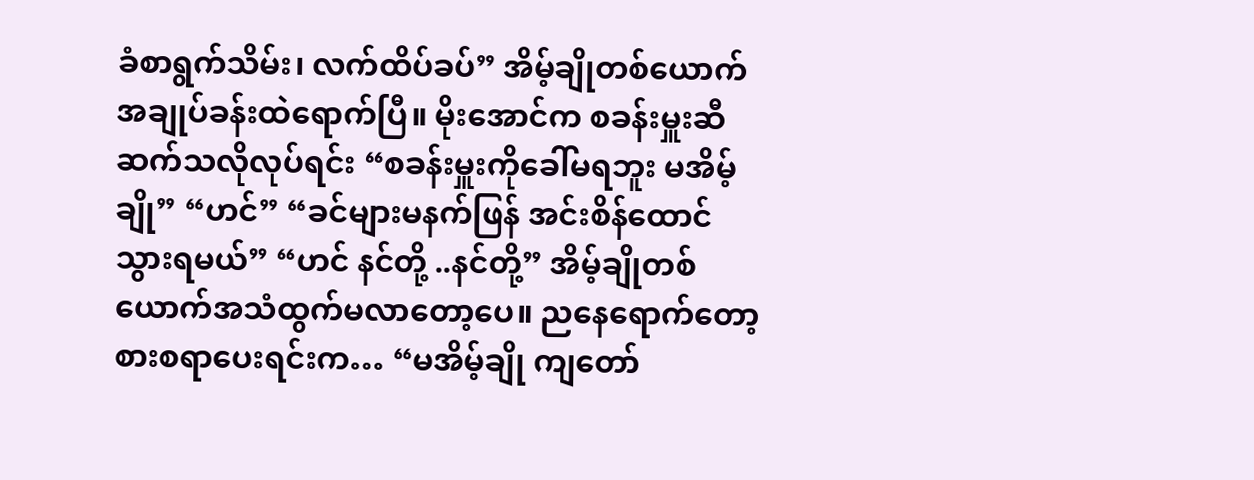ခံစာရွက်သိမ်း၊ လက်ထိပ်ခပ်” အိမ့်ချိုတစ်ယောက် အချုပ်ခန်းထဲရောက်ပြီ။ မိုးအောင်က စခန်းမှူးဆီဆက်သလိုလုပ်ရင်း “စခန်းမှူးကိုခေါ်မရဘူး မအိမ့်ချို” “ဟင်” “ခင်များမနက်ဖြန် အင်းစိန်ထောင်သွားရမယ်” “ဟင် နင်တို့ ..နင်တို့” အိမ့်ချိုတစ်ယောက်အသံထွက်မလာတော့ပေ။ ညနေရောက်တော့ စားစရာပေးရင်းက… “မအိမ့်ချို ကျတော်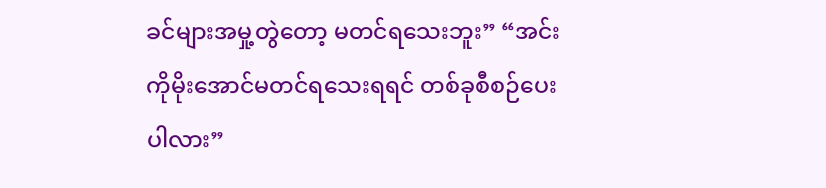ခင်များအမှု့တွဲတော့ မတင်ရသေးဘူး” “အင်း ကိုမိုးအောင်မတင်ရသေးရရင် တစ်ခုစီစဉ်ပေးပါလား”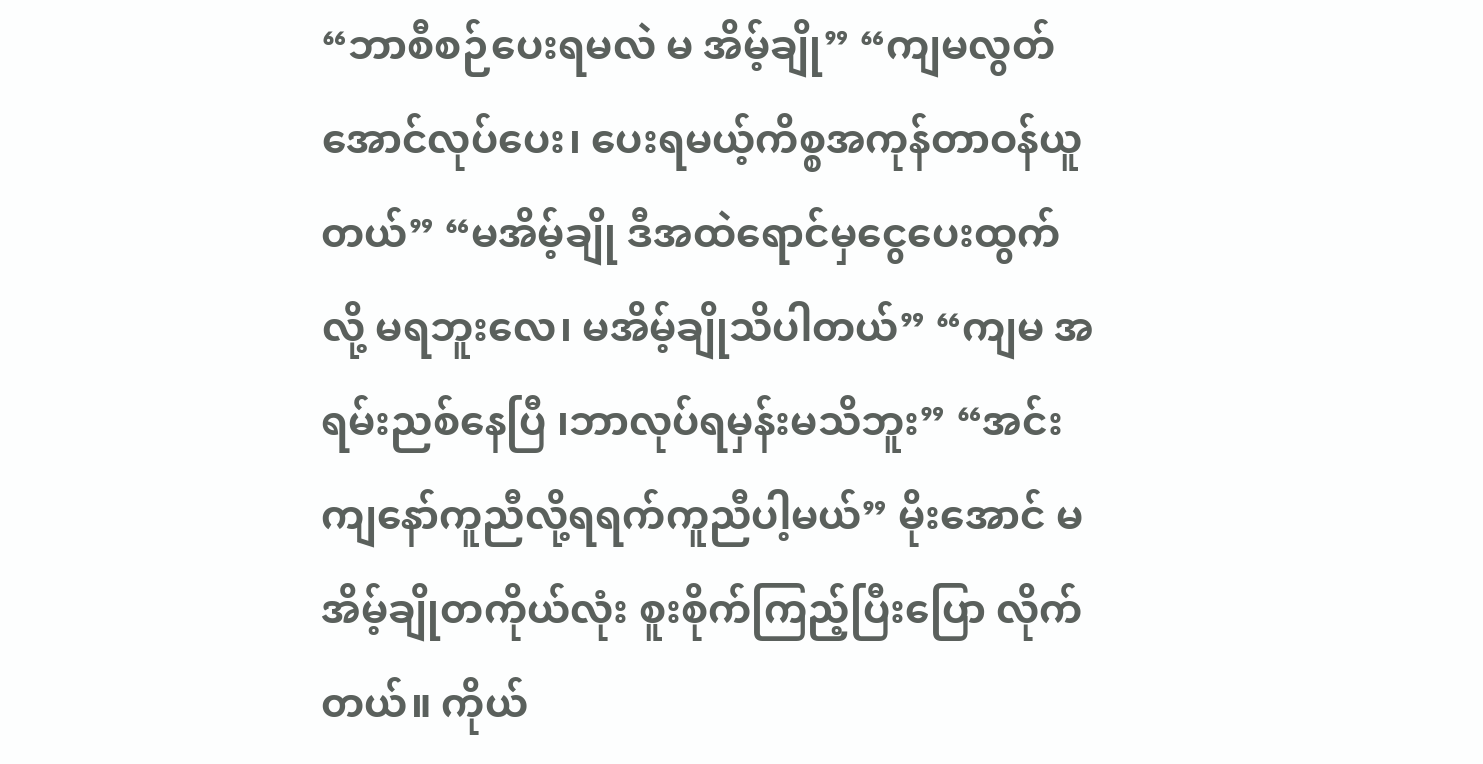“ဘာစီစဉ်ပေးရမလဲ မ အိမ့်ချို” “ကျမလွတ်အောင်လုပ်ပေး၊ ပေးရမယ့်ကိစ္စအကုန်တာဝန်ယူတယ်” “မအိမ့်ချို ဒီအထဲရောင်မှငွေပေးထွက်လို့ မရဘူးလေ၊ မအိမ့်ချိုသိပါတယ်” “ကျမ အရမ်းညစ်နေပြီ ၊ဘာလုပ်ရမှန်းမသိဘူး” “အင်းကျနော်ကူညီလို့ရရက်ကူညီပါ့မယ်” မိုးအောင် မအိမ့်ချိုတကိုယ်လုံး စူးစိုက်ကြည့်ပြီးပြော လိုက်တယ်။ ကိုယ်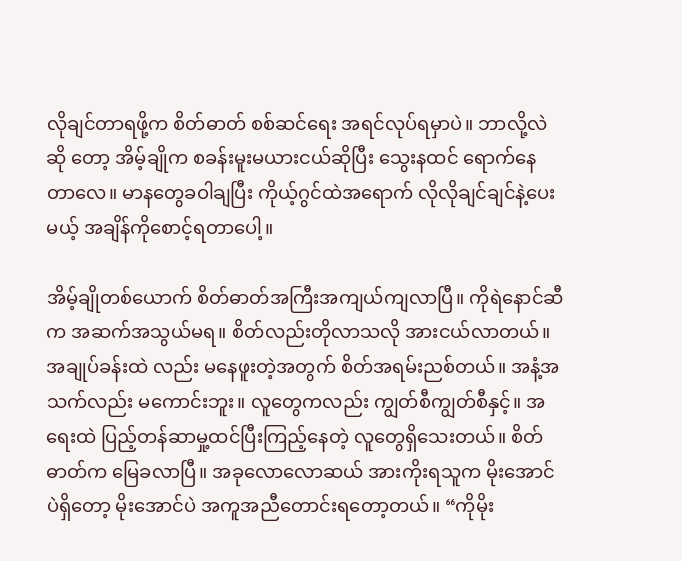လိုချင်တာရဖို့က စိတ်ဓာတ် စစ်ဆင်ရေး အရင်လုပ်ရမှာပဲ။ ဘာလို့လဲဆို တော့ အိမ့်ချိုက စခန်းမူးမယားငယ်ဆိုပြီး သွေးနထင် ရောက်နေတာလေ။ မာနတွေခဝါချပြီး ကိုယ့်ဂွင်ထဲအရောက် လိုလိုချင်ချင်နဲ့ပေးမယ့် အချိန်ကိုစောင့်ရတာပေါ့။

အိမ့်ချိုတစ်ယောက် စိတ်ဓာတ်အကြီးအကျယ်ကျလာပြီ။ ကိုရဲနောင်ဆီက အဆက်အသွယ်မရ။ စိတ်လည်းတိုလာသလို အားငယ်လာတယ်။ အချုပ်ခန်းထဲ လည်း မနေဖူးတဲ့အတွက် စိတ်အရမ်းညစ်တယ်။ အနံ့အသက်လည်း မကောင်းဘူး။ လူတွေကလည်း ကျွတ်စီကျွတ်စီနှင့်။ အရေးထဲ ပြည့်တန်ဆာမှု့ထင်ပြီးကြည့်နေတဲ့ လူတွေရှိသေးတယ်။ စိတ်ဓာတ်က မြေခလာပြီ။ အခုလောလောဆယ် အားကိုးရသူက မိုးအောင်ပဲရှိတော့ မိုးအောင်ပဲ အကူအညီတောင်းရတော့တယ်။ “ကိုမိုး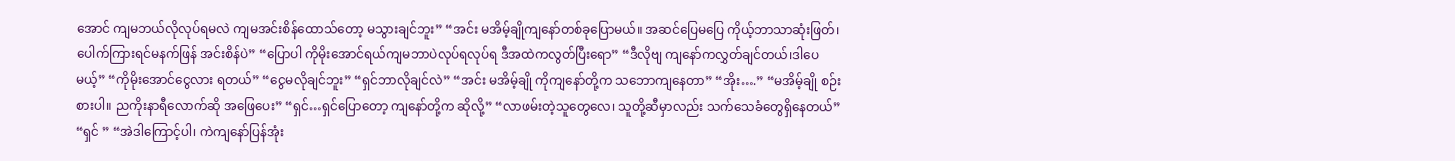အောင် ကျမဘယ်လိုလုပ်ရမလဲ ကျမအင်းစိန်ထောသ်တော့ မသွားချင်ဘူး” “အင်း မအိမ့်ချိုကျနော်တစ်ခုပြောမယ်။ အဆင်ပြေမပြေ ကိုယ့်ဘာသာဆုံးဖြတ်၊ ပေါက်ကြားရင်မနက်ဖြန် အင်းစိန်ပဲ” “ပြောပါ ကိုမိုးအောင်ရယ်ကျမဘာပဲလုပ်ရလုပ်ရ ဒီအထဲကလွတ်ပြီးရော” “ဒီလိုဗျ ကျနော်ကလွှတ်ချင်တယ်၊ဒါပေမယ့်” “ကိုမိုးအောင်ငွေလား ရတယ်” “ငွေမလိုချင်ဘူး” “ရှင်ဘာလိုချင်လဲ” “အင်း မအိမ့်ချို ကိုကျနော်တို့က သဘောကျနေတာ” “အိုး….” “မအိမ့်ချို စဉ်းစားပါ။ ညကိုးနာရီလောက်ဆို အဖြေပေး” “ရှင်…ရှင်ပြောတော့ ကျနော်တို့က ဆိုလို့” “လာဖမ်းတဲ့သူတွေလေ၊ သူတို့ဆီမှာလည်း သက်သေခံတွေရှိနေတယ်” “ရှင် ” “အဲဒါကြောင့်ပါ၊ ကဲကျနော်ပြန်အုံး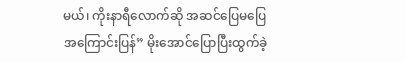မယ်၊ ကိုးနာရီလောက်ဆို အဆင်ပြေမပြေ အကြောင်းပြန်” မိုးအောင်ပြောပြီးထွက်ခဲ့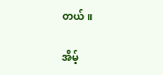တယ်။

အိမ့်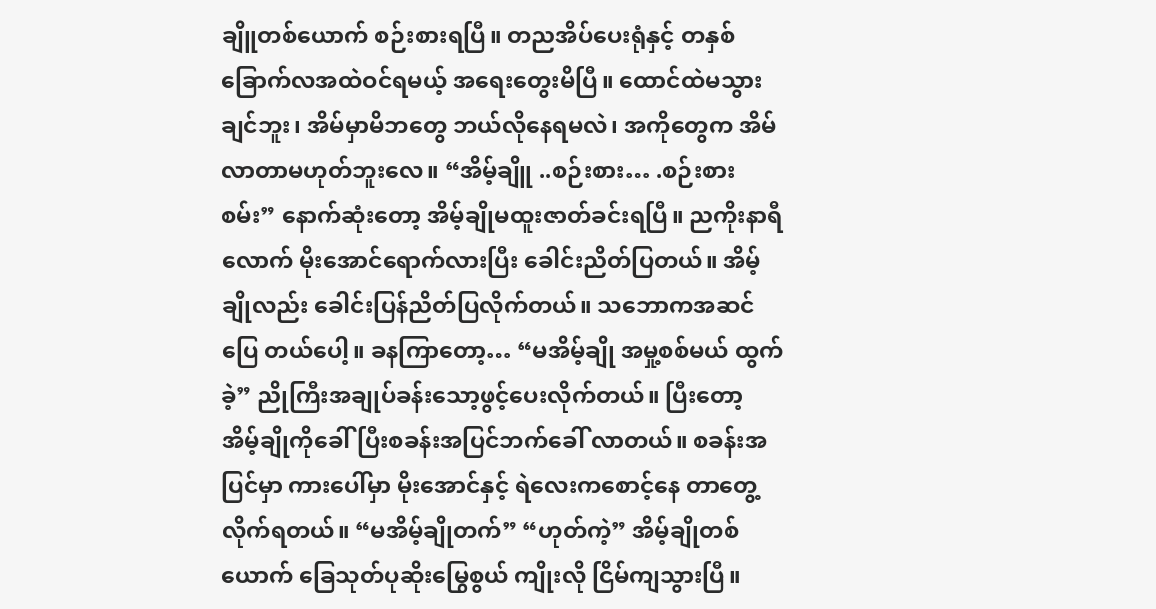ချိူတစ်ယောက် စဉ်းစားရပြီ။ တညအိပ်ပေးရုံနှင့် တနှစ် ခြောက်လအထဲဝင်ရမယ့် အရေးတွေးမိပြီ။ ထောင်ထဲမသွားချင်ဘူး၊ အိမ်မှာမိဘတွေ ဘယ်လိုနေရမလဲ၊ အကိုတွေက အိမ်လာတာမဟုတ်ဘူးလေ။ “အိမ့်ချိူ ..စဉ်းစား… .စဉ်းစားစမ်း” နောက်ဆုံးတော့ အိမ့်ချိုမထူးဇာတ်ခင်းရပြီ။ ညကိုးနာရီလောက် မိုးအောင်ရောက်လားပြီး ခေါင်းညိတ်ပြတယ်။ အိမ့်ချိုလည်း ခေါင်းပြန်ညိတ်ပြလိုက်တယ်။ သဘောကအဆင်ပြေ တယ်ပေါ့။ ခနကြာတော့… “မအိမ့်ချို အမှု့စစ်မယ် ထွက်ခဲ့” ညိုကြီးအချုပ်ခန်းသော့ဖွင့်ပေးလိုက်တယ်။ ပြီးတော့ အိမ့်ချိုကိုခေါ်ပြီးစခန်းအပြင်ဘက်ခေါ် လာတယ်။ စခန်းအပြင်မှာ ကားပေါ်မှာ မိုးအောင်နှင့် ရဲလေးကစောင့်နေ တာတွေ့လိုက်ရတယ်။ “မအိမ့်ချိုတက်” “ဟုတ်ကဲ့” အိမ့်ချိုတစ်ယောက် ခြေသုတ်ပုဆိုးမြွေစွယ် ကျိုးလို ငြိမ်ကျသွားပြီ။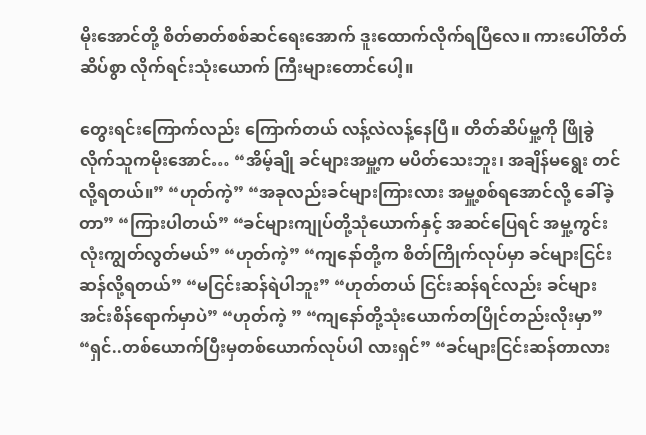မိုးအောင်တို့ စိတ်ဓာတ်စစ်ဆင်ရေးအောက် ဒူးထောက်လိုက်ရပြီလေ။ ကားပေါ်တိတ်ဆိပ်စွာ လိုက်ရင်းသုံးယောက် ကြီးများတောင်ပေါ့။

တွေးရင်းကြောက်လည်း ကြောက်တယ် လန့်လဲလန့်နေပြီ။ တိတ်ဆိပ်မှု့ကို ဖြိုခွဲလိုက်သူကမိုးအောင်… “အိမ့်ချို ခင်များအမှူ့က မပိတ်သေးဘူး၊ အချိန်မရွေး တင်လို့ရတယ်။” “ဟုတ်ကဲ့” “အခုလည်းခင်များကြားလား အမှူ့စစ်ရအောင်လို့ ခေါ်ခဲ့တာ” “ကြားပါတယ်” “ခင်များကျုပ်တို့သုံယောက်နှင့် အဆင်ပြေရင် အမှု့ကွင်းလုံးကျွတ်လွတ်မယ်” “ဟုတ်ကဲ့” “ကျနော်တို့က စိတ်ကြိုက်လုပ်မှာ ခင်များငြင်းဆန်လို့ရတယ်” “မငြင်းဆန်ရဲပါဘူး” “ဟုတ်တယ် ငြင်းဆန်ရင်လည်း ခင်များအင်းစိန်ရောက်မှာပဲ” “ဟုတ်ကဲ့ ” “ကျနော်တို့သုံးယောက်တပြိုင်တည်းလိုးမှာ” “ရှင်..တစ်ယောက်ပြီးမှတစ်ယောက်လုပ်ပါ လားရှင်” “ခင်များငြင်းဆန်တာလား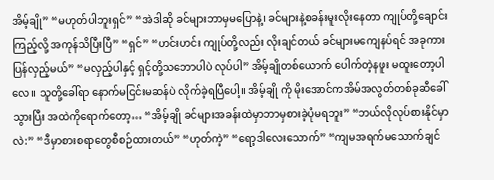အိမ့်ချို” “မဟုတ်ပါဘူးရှင်” “အဲဒါဆို ခင်များဘာမှမပြောနဲ့၊ ခင်များနဲ့စခန်းမူးလိုးနေတာ ကျုပ်တို့ချောင်းကြည့်လို့ အကုန်သိပြီးပြီ” “ရှင်” “ဟင်းဟင်း ကျုပ်တို့လည်း လိုးချင်တယ် ခင်များမကျေနပ်ရင် အခုကားပြန်လှည့်မယ်” “မလှည့်ပါနှင့် ရှင့်တို့သဘောပါပဲ လုပ်ပါ” အိမ့်ချိုတစ်ယောက် ပေါက်တဲ့နဖူး မထူးတော့ပါလေ။ သူတို့ခေါ်ရာ နောက်မငြင်းမဆန်ပဲ လိုက်ခဲ့ရပြီပေါ့။ အိမ့်ချို ကို မိုးအောင်ကအိမ်အလွတ်တစ်ခုဆီခေါ်သွားပြီး အထဲကိုရောက်တော့… “အိမ့်ချို ခင်များအခန်းထဲမှာဘာမှစားခဲ့ပုံမရဘူး” “ဘယ်လိုလုပ်စားနိုင်မှာလဲ:” “ဒီမှာစားစရာတွေစီစဉ်ထားတယ်” “ဟုတ်ကဲ့” “ရော့ဒါလေးသောက်” “ကျမအရက်မသောက်ချင်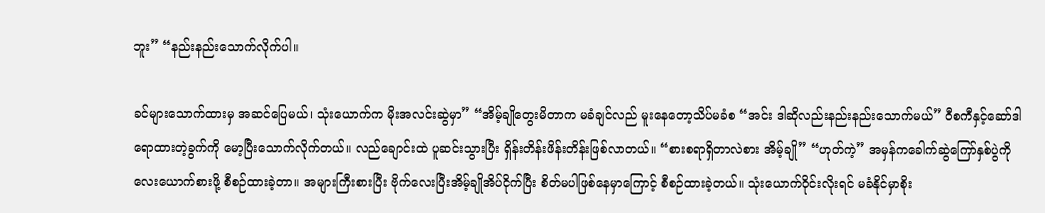ဘူး” “နည်းနည်းသောက်လိုက်ပါ။

ခင်များသောက်ထားမှ အဆင်ပြေမယ်၊ သုံးယောက်က မိုးအလင်းဆွဲမှာ” “အိမ့်ချိုတွေးမိတာက မခံချင်လည် မူးနေတော့သိပ်မခံစ “အင်း ဒါဆိုလည်းနည်းနည်းသောက်မယ်” ဝီစကီနှင့်ဆော်ဒါရောထားတဲ့ခွက်ကို မော့ပြီးသောက်လိုက်တယ်။ လည်ချောင်းထဲ ပူဆင်းသွားပြီး ရှိန်းတိန်းဖိန်းတိန်းဖြစ်လာတယ်။ “စားစရာရှိတာလဲစား အိမ့်ချို” “ဟုတ်ကဲ့” အမှန်ကခေါက်ဆွဲကြော်နှစ်ပွဲကို လေးယောက်စားဖို့ စီစဉ်ထားခဲ့တာ။ အများကြီးစားပြီး ဗိုက်လေးပြီးအိမ့်ချိုအိပ်ငိုက်ပြီး စိတ်မပါဖြစ်နေမှာကြောင့် စီစဉ်ထားခဲ့တယ်။ သုံးယောက်ဝိုင်းလိုးရင် မခံနိုင်မှာစိုး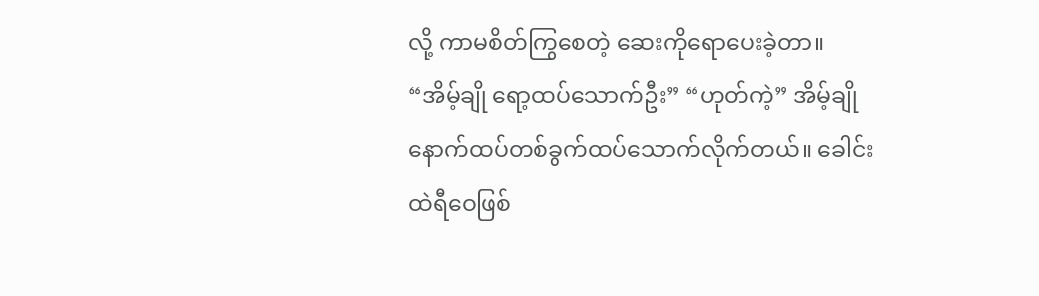လို့ ကာမစိတ်ကြွစေတဲ့ ဆေးကိုရောပေးခဲ့တာ။ “အိမ့်ချို ရော့ထပ်သောက်ဦး” “ဟုတ်ကဲ့” အိမ့်ချိုနောက်ထပ်တစ်ခွက်ထပ်သောက်လိုက်တယ်။ ခေါင်းထဲရီဝေဖြစ်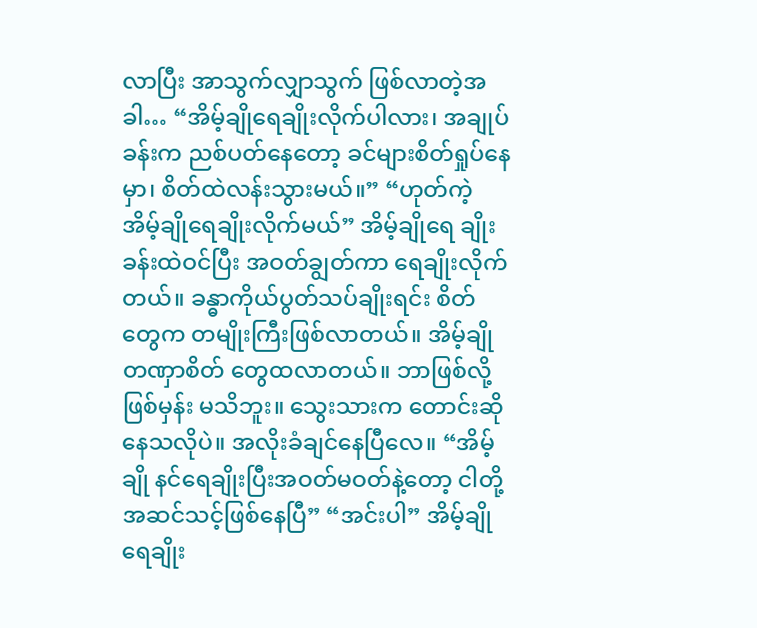လာပြီး အာသွက်လျှာသွက် ဖြစ်လာတဲ့အခါ… “အိမ့်ချိုရေချိုးလိုက်ပါလား၊ အချုပ်ခန်းက ညစ်ပတ်နေတော့ ခင်များစိတ်ရှုပ်နေမှာ၊ စိတ်ထဲလန်းသွားမယ်။” “ဟုတ်ကဲ့ အိမ့်ချိုရေချိုးလိုက်မယ်” အိမ့်ချိုရေ ချိုးခန်းထဲဝင်ပြီး အဝတ်ချွတ်ကာ ရေချိုးလိုက်တယ်။ ခန္ဓာကိုယ်ပွတ်သပ်ချိုးရင်း စိတ်တွေက တမျိုးကြီးဖြစ်လာတယ်။ အိမ့်ချိုတဏှာစိတ် တွေထလာတယ်။ ဘာဖြစ်လို့ဖြစ်မှန်း မသိဘူး။ သွေးသားက တောင်းဆိုနေသလိုပဲ။ အလိုးခံချင်နေပြီလေ။ “အိမ့်ချို နင်ရေချိုးပြီးအဝတ်မဝတ်နဲ့တော့ ငါတို့အဆင်သင့်ဖြစ်နေပြီ” “အင်းပါ” အိမ့်ချိုရေချိုး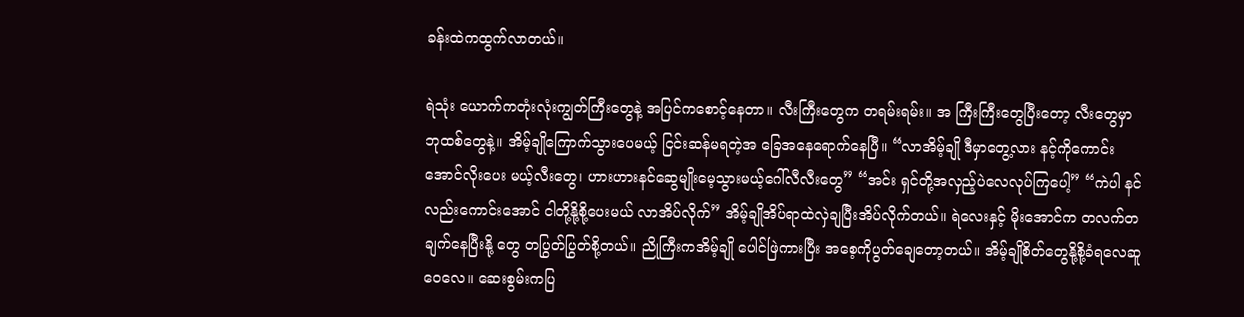ခန်းထဲကထွက်လာတယ်။

ရဲသုံး ယောက်ကတုံးလုံးကျွတ်ကြီးတွေနဲ့ အပြင်ကစောင့်နေတာ။ လီးကြီးတွေက တရမ်းရမ်း။ အ ကြီးကြီးတွေပြီးတော့ လီးတွေမှာ ဘုထစ်တွေနဲ့။ အိမ့်ချိုကြောက်သွားပေမယ့် ငြင်းဆန်မရတဲ့အ ခြေအနေရောက်နေပြီ။ “လာအိမ့်ချို ဒီမှာတွေ့လား နင့်ကိုကောင်းအောင်လိုးပေး မယ့်လီးတွေ၊ ဟားဟားနင်ဆွေမျိုးမေ့သွားမယ့်ဂေါ်လီလီးတွေ” “အင်း ရှင်တို့အလှည့်ပဲလေလုပ်ကြပေါ့” “ကဲပါ နင်လည်းကောင်းအောင် ငါတို့နို့စို့ပေးမယ် လာအိပ်လိုက်” အိမ့်ချိုအိပ်ရာထဲလှဲချပြီးအိပ်လိုက်တယ်။ ရဲလေးနှင့် မိုးအောင်က တလက်တချက်နေပြီးနို့ တွေ တပြွတ်ပြွတ်စို့တယ်။ ညိုကြီးကအိမ့်ချို ပေါင်ဖြဲကားပြီး အစေ့ကိုပွတ်ချေတော့တယ်။ အိမ့်ချိုစိတ်တွေနို့စို့ခံရလေဆူဝေလေ။ ဆေးစွမ်းကပြ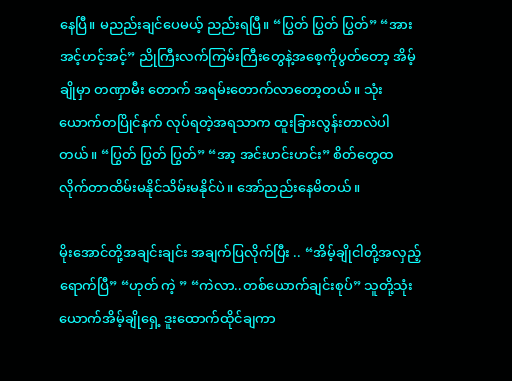နေပြီ။ မညည်းချင်ပေမယ့် ညည်းရပြီ။ “ပြွတ် ပြွတ် ပြွတ်” “အား အင့်ဟင့်အင့်” ညိုကြီးလက်ကြမ်းကြီးတွေနဲ့အစေ့ကိုပွတ်တော့ အိမ့်ချိုမှာ တဏှာမီး တောက် အရမ်းတောက်လာတော့တယ်။ သုံးယောက်တပြိုင်နက် လုပ်ရတဲ့အရသာက ထူးခြားလွန်းတာလဲပါတယ်။ “ပြွတ် ပြွတ် ပြွတ်” “အာ့ အင်းဟင်းဟင်း” စိတ်တွေထလိုက်တာထိမ်းမနိုင်သိမ်းမနိုင်ပဲ။ အော်ညည်းနေမိတယ်။

မိုးအောင်တို့အချင်းချင်း အချက်ပြလိုက်ပြီး .. “အိမ့်ချိုငါတို့အလှည့်ရောက်ပြီ” “ဟုတ် ကဲ့ ” “ကဲလာ..တစ်ယောက်ချင်းစုပ်” သူတို့သုံးယောက်အိမ့်ချိုရှေ့ ဒူးထောက်ထိုင်ချကာ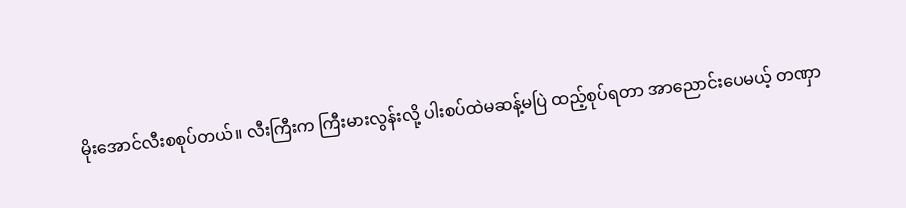မိုးအောင်လီးစစုပ်တယ်။ လီးကြီးက ကြီးမားလွန်းလို့ ပါးစပ်ထဲမဆန့်မပြဲ ထည့်စုပ်ရတာ အာညောင်းပေမယ့် တဏှာ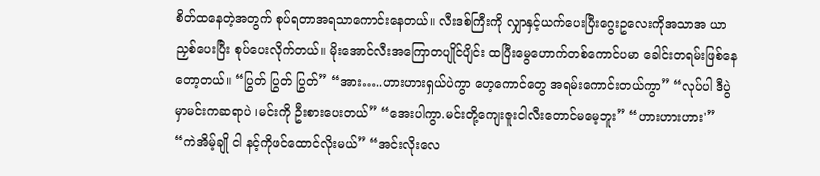စိတ်ထနေတဲ့အတွက် စုပ်ရတာအရသာကောင်းနေတယ်။ လီးဒစ်ကြီးကို လျှာနှင့်ယက်ပေးပြီးဂွေးဥလေးကိုအသာအ ယာညှစ်ပေးပြီး စုပ်ပေးလိုက်တယ်။ မိုးအောင်လီးအကြောတပျိုင်ပျိင်း ထပြီးမွေဟောက်တစ်ကောင်ပမာ ခေါင်းတရမ်းဖြစ်နေတော့တယ်။ “ပြွတ် ပြွတ် ပြွတ်” “အား…..ဟားဟားရှယ်ပဲကွာ ဟေ့ကောင်တွေ အရမ်းကောင်းတယ်ကွာ” “လုပ်ပါ ဒီပွဲမှာမင်းကဆရာပဲ ၊မင်းကို ဦးစားပေးတယ်” “အေးပါကွာ.မင်းတို့ကျေးဇူးငါလီးတောင်မမေ့ဘူး” “ဟားဟားဟား'” “ကဲအိမ့်ချို ငါ နင့်ကိုဖင်ထောင်လိုးမယ်” “အင်းလိုးလေ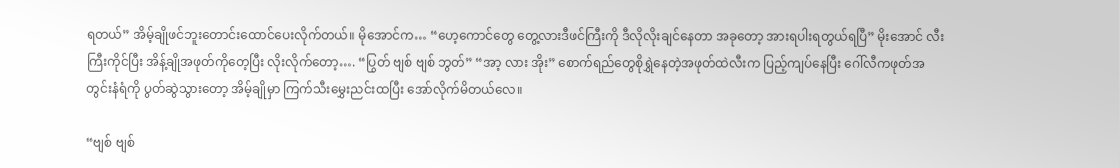ရတယ်” အိမ့်ချိုဖင်ဘူးတောင်းထောင်ပေးလိုက်တယ်။ မိုအောင်က… “ဟေ့ကောင်တွေ တွေ့လားဒီဖင်ကြီးကို ဒီလိုလိုးချင်နေတာ အခုတော့ အားရပါးရတွယ်ရပြီ” မိုးအောင် လီးကြီးကိုင်ပြီး အိန့်ချိုအဖုတ်ကိုတေ့ပြီး လိုးလိုက်တော့…. “ပြွတ် ဗျစ် ဗျစ် ဘွတ်” “အာ့ လား အိုး” စောက်ရည်တွေစိုရွှဲနေတဲ့အဖုတ်ထဲလီးက ပြည့်ကျပ်နေပြီး ဂေါ်လီကဖုတ်အတွင်းနံရံကို ပွတ်ဆွဲသွားတော့ အိမ့်ချိုမှာ ကြက်သီးမွှေးညင်းထပြီး အော်လိုက်မိတယ်လေ။

“ဗျစ် ဗျစ်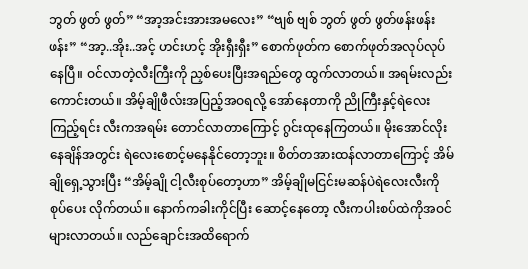ဘွတ် ဖွတ် ဖွတ်” “အာ့အင်းအားအမလေး” “ဗျစ် ဗျစ် ဘွတ် ဖွတ် ဖွတ်ဖန်းဖန်းဖန်း” “အာ့..အိုး..အင့် ဟင်းဟင့် အိုးရှီးရှီး” စောက်ဖုတ်က စောက်ဖုတ်အလုပ်လုပ်နေပြီ။ ဝင်လာတဲ့လီးကြီးကို ညှစ်ပေးပြီးအရည်တွေ ထွက်လာတယ်။ အရမ်းလည်းကောင်းတယ်။ အိမ့်ချိုဖီလ်းအပြည့်အဝရလို့ အော်နေတာကို ညိုကြီးနှင့်ရဲလေးကြည့်ရင်း လီးကအရမ်း တောင်လာတာကြောင့် ဂွင်းထုနေကြတယ်။ မိုးအောင်လိုးနေချိန်အတွင်း ရဲလေးစောင့်မနေနိုင်တော့ဘူး။ စိတ်တအားထန်လာတာကြောင့် အိမ်ချိုရှေ့သွားပြီး “အိမ့်ချို ငါ့လီးစုပ်တော့ဟာ” အိမ့်ချိုမငြင်းမဆန်ပဲရဲလေးလီးကိုစုပ်ပေး လိုက်တယ်။ နောက်ကခါးကိုင်ပြီး ဆောင့်နေတော့ လီးကပါးစပ်ထဲကိုအဝင်များလာတယ်။ လည်ချောင်းအထိရောက်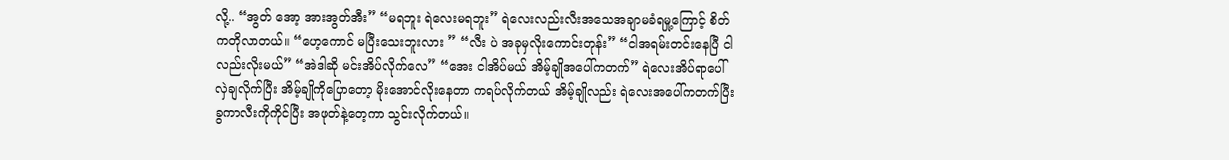လို့.. “အွတ် အော့ အားအွတ်အီး” “မရဘူး ရဲလေးမရဘူး” ရဲလေးလည်းလီးအသေအချာမခံရမှု့ကြောင့် စိတ်ကတိုလာတယ်။ “ဟေ့ကောင် မပြီးသေးဘူးလား ” “လီး ပဲ အခုမှလိုးကောင်းတုန်း” “ငါအရမ်းတင်းနေပြီ ငါလည်းလိုးမယ်” “အဲဒါဆို မင်းအိပ်လိုက်လေ” “အေး ငါအိပ်မယ် အိမ့်ချိုအပေါ်ကတက်” ရဲလေးအိပ်ရာပေါ်လှဲချလိုက်ပြီး အိမ့်ချိုကိုပြောတော့ မိုးအောင်လိုးနေတာ ကရပ်လိုက်တယ် အိမ့်ချိုလည်း ရဲလေးအပေါ်ကတက်ပြီး ခွကာလီးကိုကိုင်ပြီး အဖုတ်နဲ့တေ့ကာ သွင်းလိုက်တယ်။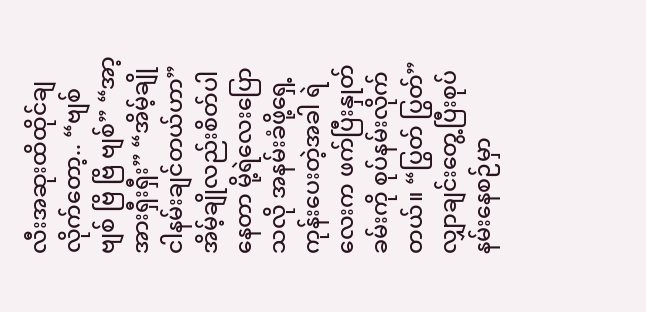လီးအဆုးထိထိုင်ချလိုက်တော့.. “ဗျစ် ဗျစ် ဗြိ ဗြိ ဗျစ်” “အာ့ အားရှီးရှီး” “အိမ့်ချို ငါနမ်းချင်တယ်ဟာ” အိမ့်ချိုလည်းစိတ်ပါနေတာ မို့ရဲလေးပြောသလို အနမ်းခံဖို့ရှေ့ကုန်းပေးတဲ့အခါ ရဲလေးက ဖက်ပြီးနှုတ်ခမ်းကို စုပ်နမ်းလိုက်တယ်။ “ပြွတ် ပြွတ်” လျှာချင်းတွေ့ပြီးစုပ်နမ်းနေစဉ်မှာ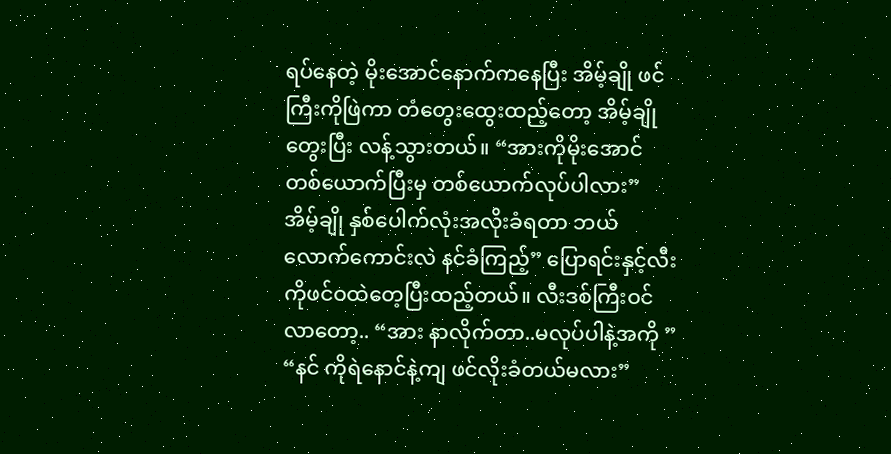ရပ်နေတဲ့ မိုးအောင်နောက်ကနေပြီး အိမ့်ချို ဖင်ကြီးကိုဖြဲကာ တံတွေးထွေးထည့်တော့ အိမ့်ချိုတွေးပြီး လန့်သွားတယ်။ “အားကိုမိုးအောင် တစ်ယောက်ပြီးမှ တစ်ယောက်လုပ်ပါလား” အိမ့်ချို နှစ်ပေါက်လုံးအလိုးခံရတာ ဘယ်လောက်ကောင်းလဲ နင်ခံကြည့်” ပြောရင်းနှင့်လီးကိုဖင်ဝထဲတေ့ပြီးထည့်တယ်။ လီးဒစ်ကြီးဝင်လာတော့.. “အား နာလိုက်တာ..မလုပ်ပါနဲ့အကို ” “နင် ကိုရဲနောင်နဲ့ကျ ဖင်လိုးခံတယ်မလား”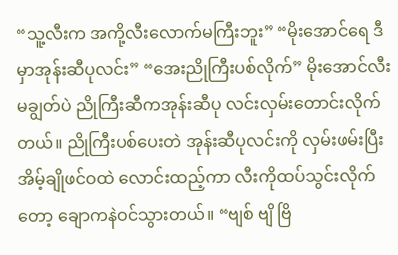“သူ့လီးက အကို့လီးလောက်မကြီးဘူး” “မိုးအောင်ရေ ဒီမှာအုန်းဆီပုလင်း” “အေးညိုကြီးပစ်လိုက်” မိုးအောင်လီးမချွတ်ပဲ ညိုကြီးဆီကအုန်းဆီပု လင်းလှမ်းတောင်းလိုက်တယ်။ ညိုကြီးပစ်ပေးတဲ အုန်းဆီပုလင်းကို လှမ်းဖမ်းပြီးအိမ့်ချိုဖင်ဝထဲ လောင်းထည့်ကာ လီးကိုထပ်သွင်းလိုက်တော့ ချောကနဲဝင်သွားတယ်။ “ဗျစ် ဗျိ ဗြိ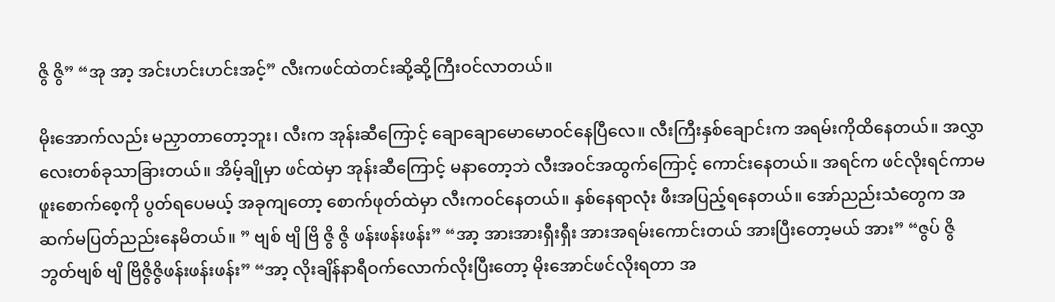ဇွိ ဇွိ” “အု အာ့ အင်းဟင်းဟင်းအင့်” လီးကဖင်ထဲတင်းဆို့ဆို့ကြီးဝင်လာတယ်။

မိုးအောက်လည်း မညှာတာတော့ဘူး၊ လီးက အုန်းဆီကြောင့် ချောချောမောမောဝင်နေပြီလေ။ လီးကြီးနှစ်ချောင်းက အရမ်းကိုထိနေတယ်။ အလွှာလေးတစ်ခုသာခြားတယ်။ အိမ့်ချိုမှာ ဖင်ထဲမှာ အုန်းဆီကြောင့် မနာတော့ဘဲ လီးအဝင်အထွက်ကြောင့် ကောင်းနေတယ်။ အရင်က ဖင်လိုးရင်ကာမဖူးစောက်စေ့ကို ပွတ်ရပေမယ့် အခုကျတော့ စောက်ဖုတ်ထဲမှာ လီးကဝင်နေတယ်။ နှစ်နေရာလုံး ဖီးအပြည့်ရနေတယ်။ အော်ညည်းသံတွေက အဆက်မပြတ်ညည်းနေမိတယ်။ ” ဗျစ် ဗျိ ဗြိ ဇွိ ဇွိ ဖန်းဖန်းဖန်း” “အာ့ အားအားရှီးရှီး အားအရမ်းကောင်းတယ် အားပြီးတော့မယ် အား” “ဇွပ် ဇွိ ဘွတ်ဗျစ် ဗျိ ဗြိဇွိဇွိဖန်းဖန်းဖန်း” “အာ့ လိုးချိန်နာရီဝက်လောက်လိုးပြီးတော့ မိုးအောင်ဖင်လိုးရတာ အ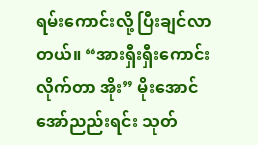ရမ်းကောင်းလို့ ပြီးချင်လာတယ်။ “အားရှီးရှီးကောင်းလိုက်တာ အိုး” မိုးအောင်အော်ညည်းရင်း သုတ်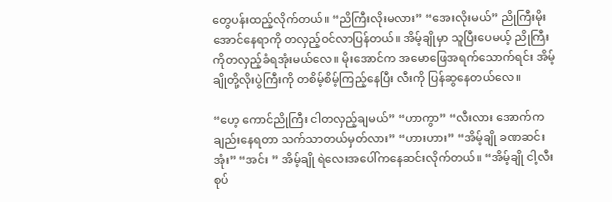တွေပန်းထည့်လိုက်တယ်။ “ညိကြီးလိုးမလား” “အေးလိုးမယ်” ညိုကြီးမိုးအောင်နေရာကို တလှည့်ဝင်လာပြန်တယ်။ အိမ့်ချိုမှာ သူပြီးပေမယ့် ညိုကြီးကိုတလှည့်ခံရအုံးမယ်လေ။ မိုးအောင်က အမောဖြေအရက်သောက်ရင်း အိမ့်ချိုတို့လိုးပွဲကြီးကို တစိမ့်စိမ့်ကြည့်နေပြီး လီးကို ပြန်ဆွနေတယ်လေ။

“ဟေ့ ကောင်ညိုကြီး ငါတလှည့်ချမယ်” “ဟာကွာ” “လီးလား အောက်ကချည်းနေရတာ သက်သာတယ်မှတ်လား” “ဟားဟား” “အိမ့်ချို ခဏဆင်းအုံး” “အင်း ” အိမ့်ချို ရဲလေးအပေါ်ကနေဆင်းလိုက်တယ်။ “အိမ့်ချို ငါ့လီးစုပ်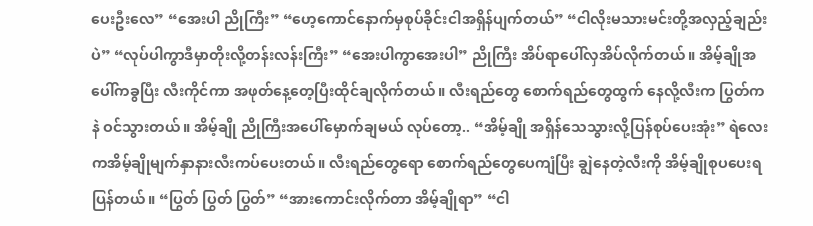ပေးဦးလေ” “အေးပါ ညိုကြီး” “ဟေ့ကောင်နောက်မှစုပ်ခိုင်းငါအရှိန်ပျက်တယ်” “ငါလိုးမသားမင်းတို့အလှည့်ချည်းပဲ” “လုပ်ပါကွာဒီမှာတိုးလို့တန်းလန်းကြီး” “အေးပါကွာအေးပါ” ညိုကြီး အိပ်ရာပေါ်လှအိပ်လိုက်တယ်။ အိမ့်ချိုအပေါ်ကခွပြီး လီးကိုင်ကာ အဖုတ်နေ့တေ့ပြီးထိုင်ချလိုက်တယ်။ လီးရည်တွေ စောက်ရည်တွေထွက် နေလို့လီးက ပြွတ်ကနဲ ဝင်သွားတယ်။ အိမ့်ချို ညိုကြီးအပေါ်မှောက်ချမယ် လုပ်တော့.. “အိမ့်ချို အရှိန်သေသွားလို့ပြန်စုပ်ပေးအုံး” ရဲလေးကအိမ့်ချိုမျက်နှာနားလီးကပ်ပေးတယ်။ လီးရည်တွေရော စောက်ရည်တွေပေကျံပြီး ချွဲနေတဲ့လီးကို အိမ့်ချိုစုပပေးရပြန်တယ်။ “ပြွတ် ပြွတ် ပြွတ်” “အားကောင်းလိုက်တာ အိမ့်ချိုရာ” “ငါ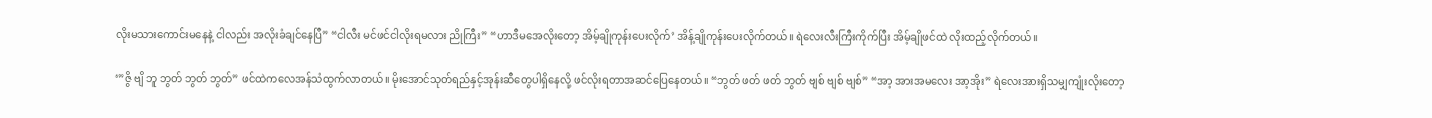လိုးမသားကောင်းမနေနဲ့ ငါလည်း အလိုးခံချင်နေပြီ” “ငါလီး မင်ဖင်ငါလိုးရမလား ညိုကြီး” “ဟာဒီမအေလိုးတော့ အိမ့်ချိုကုန်းပေးလိုက်’ အိန့်ချိုကုန်းပေးလိုက်တယ်။ ရဲလေးလီးကြီးကိုက်ပြီး အိမ့်ချိုဖင်ထဲ လိုးထည့်လိုက်တယ်။

‘”ဇွိ ဗျိ ဘူ ဘွတ် ဘွတ် ဘွတ်” ဖင်ထဲကလေအန်သံထွက်လာတယ်။ မိုးအောင်သုတ်ရည်နှင့်အုန်းဆီတွေပါရှိနေလို့ ဖင်လိုးရတာအဆင်ပြေနေတယ်။ “ဘွတ် ဖတ် ဖတ် ဘွတ် ဗျစ် ဗျစ် ဗျစ်” “အာ့ အားအမလေး အာ့အိုး” ရဲလေးအားရှိသမျှကျုံးလိုးတော့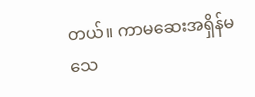တယ်။ ကာမဆေးအရှိန်မသေ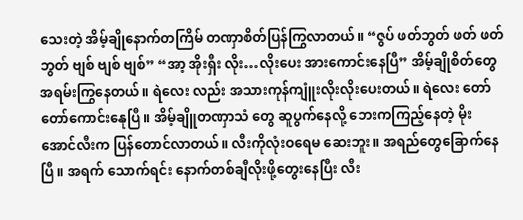သေးတဲ့ အိမ့်ချိုနောက်တကြိမ် တဏှာစိတ်ပြန်ကြွလာတယ်။ “ဇွပ် ဖတ်ဘွတ် ဖတ် ဖတ် ဘွတ် ဗျစ် ဗျစ် ဗျစ်” “အာ့ အိုးရှီး လိုး…လိုးပေး အားကောင်းနေပြီ” အိမ့်ချိုစိတ်တွေအရမ်းကြွနေတယ်။ ရဲလေး လည်း အသားကုန်ကျူံးလိုးလိုးပေးတယ်။ ရဲလေး တော်တော်ကောင်းနေုပြီ။ အိမ့်ချိူတဏှာသံ တွေ ဆူပွက်နေလို့ ဘေးကကြည့်နေတဲ့ မိုးအောင်လီးက ပြန်တောင်လာတယ်။ လီးကိုလုံးဝရေမ ဆေးဘူး။ အရည်တွေခြောက်နေပြီ။ အရက် သောက်ရင်း နောက်တစ်ချီလိုးဖို့တွေးနေပြီး လီး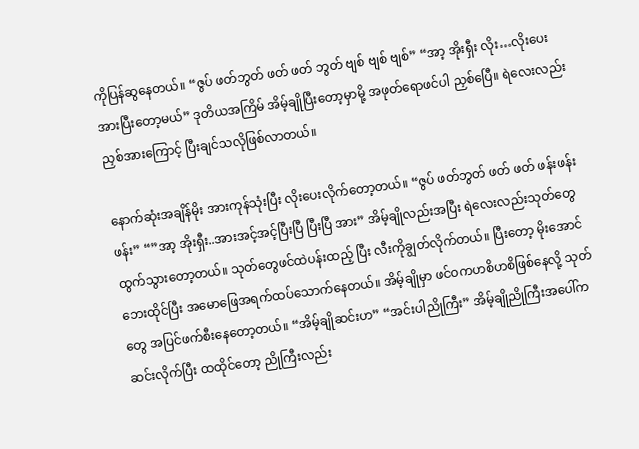ကိုပြန်ဆွနေတယ်။ “ဇွပ် ဖတ်ဘွတ် ဖတ် ဖတ် ဘွတ် ဗျစ် ဗျစ် ဗျစ်” “အာ့ အိုးရှီး လိုး…လိုးပေး အားပြီးတော့မယ်” ဒုတိယအကြိမ် အိမ့်ချိုပြီးတော့မှာမို့ အဖုတ်ရောဖင်ပါ ညှစ်ပြေီ။ ရဲလေးလည်း ညှစ်အားကြောင့် ပြီးချင်သလိုဖြစ်လာတယ်။

နောက်ဆုံးအချိန်မိုး အားကုန်သုံးပြီး လိုးပေးလိုက်တော့တယ်။ “ဇွပ် ဖတ်ဘွတ် ဖတ် ဖတ် ဖန်းဖန်းဖန်း” “”အာ့ အိုးရှီး..အားအင့်အင့်ပြီးပြီ ပြီးပြီ အား” အိမ့်ချိုလည်းအပြီး ရဲလေးလည်းသုတ်တွေ ထွက်သွားတော့တယ်။ သုတ်တွေဖင်ထဲပန်းထည့် ပြီး လီးကိုချွတ်လိုက်တယ်။ ပြီးတော့ မိုးအောင်ဘေးထိုင်ပြီး အမောဖြေအရက်ထပ်သောက်နေတယ်။ အိမ့်ချိုမှာ ဖင်ဝကဟစိဟစိဖြစ်နေလို့ သုတ်တွေ အပြင်ဖက်စီးနေတော့တယ်။ “အိမ့်ချိုဆင်းဟ” “အင်းပါညိုကြီး” အိမ့်ချိုညိုကြီးအပေါ်ကဆင်းလိုက်ပြီး ထထိုင်တော့ ညိုကြီးလည်း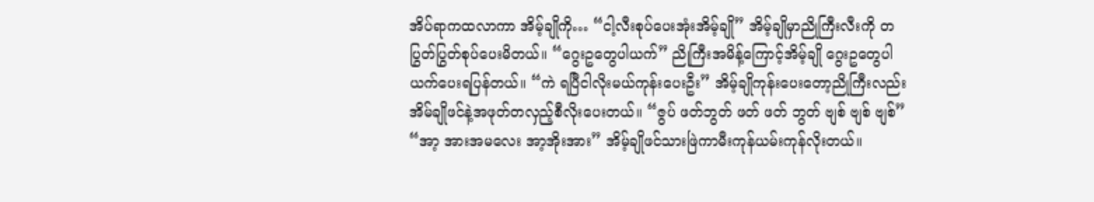အိပ်ရာကထလာကာ အိမ့်ချိုကို… “ငါ့လီးစုပ်ပေးအုံးအိမ့်ချို” အိမ့်ချိုမှာညိုကြီးလီးကို တပြွတ်ပြွတ်စုပ်ပေးမိတယ်။ “ဂွေးဥတွေပါယက်” ညိုကြီးအမိန့်ကြောင့်အိမ့်ချို ဂွေးဥတွေပါ ယက်ပေးရပြန်တယ်။ “ကဲ ရပြီငါလိုးမယ်ကုန်းပေးဦး” အိမ့်ချိုကုန်းပေးတော့ညိုကြီးလည်း အိမ်ချိုဖင်နဲ့အဖုတ်တလှည့်စီလိုးပေးတယ်။ “ဇွပ် ဖတ်ဘွတ် ဖတ် ဖတ် ဘွတ် ဗျစ် ဗျစ် ဗျစ်” “အာ့ အားအမလေး အာ့အိုးအား” အိမ့်ချိုဖင်သားဖြဲကာမီးကုန်ယမ်းကုန်လိုးတယ်။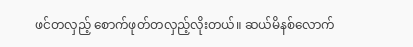ဖင်တလှည့် စောက်ဖုတ်တလှည့်လိုးတယ်။ ဆယ်မိနစ်လောက်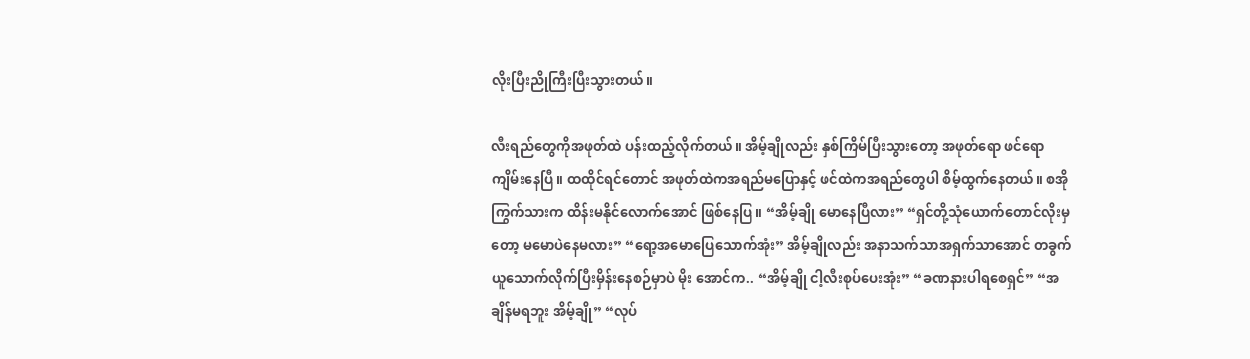လိုးပြီးညိုကြီးပြီးသွားတယ်။

လီးရည်တွေကိုအဖုတ်ထဲ ပန်းထည့်လိုက်တယ်။ အိမ့်ချိုလည်း နှစ်ကြိမ်ပြီးသွားတော့ အဖုတ်ရော ဖင်ရောကျိမ်းနေပြီ။ ထထိုင်ရင်တောင် အဖုတ်ထဲကအရည်မပြောနှင့် ဖင်ထဲကအရည်တွေပါ စိမ့်ထွက်နေတယ်။ စအိုကြွက်သားက ထိန်းမနိုင်လောက်အောင် ဖြစ်နေပြ။ “အိမ့်ချို မောနေပြီလား” “ရှင်တို့သုံယောက်တောင်လိုးမှတော့ မမောပဲနေမလား” “ရော့အမောပြေသောက်အုံး” အိမ့်ချိုလည်း အနာသက်သာအရှက်သာအောင် တခွက်ယူသောက်လိုက်ပြီးမှိန်းနေစဉ်မှာပဲ မိုး အောင်က.. “အိမ့်ချို ငါ့လီးစုပ်ပေးအုံး” “ခဏနားပါရစေရှင်” “အချိန်မရဘူး အိမ့်ချို” “လုပ်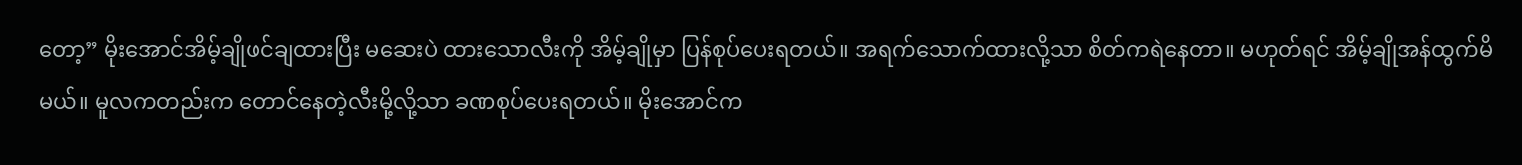တော့” မိုးအောင်အိမ့်ချိုဖင်ချထားပြီး မဆေးပဲ ထားသောလီးကို အိမ့်ချိုမှာ ပြန်စုပ်ပေးရတယ်။ အရက်သောက်ထားလို့သာ စိတ်ကရဲနေတာ။ မဟုတ်ရင် အိမ့်ချိုအန်ထွက်မိမယ်။ မူလကတည်းက တောင်နေတဲ့လီးမို့လို့သာ ခဏစုပ်ပေးရတယ်။ မိုးအောင်က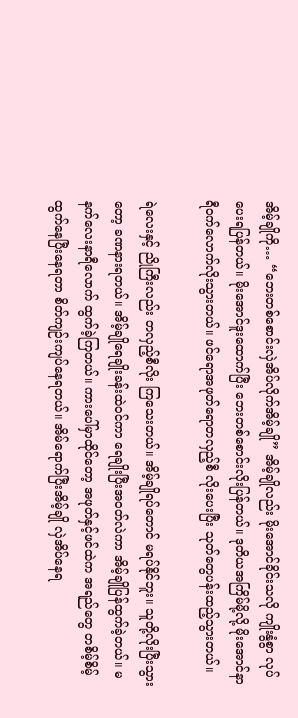အိမ့်ချိုကို… “ဘေးတစ်စောင်းလှဲအိပ်လိုက်အိမ့်ချို” အိမ့်ချိုလည်း မိုးအောင်ခိုင်းသလို ကျိုးနွံစွာ လုပ်ပေးရပြန်တယ်။ မိုးအောင်ဒူးထောက်ပြီး ဘေးတစ်စောင်းလိုးပြန်တယ်။ ဒုတိယအကြိမ်မို့လို့ မိုးအောင်နာရီဝက်လောက်လိုးသွားတယ်။ ဖင်ရောအဖုတ်ရောတလှည့်စီ လိုးပေးပြီး သုတ်တွေပန်းထည့်သွားတယ်။

ရဲလေးနှင့် ညိုကြီးလည်း တလှည့်စီလိုး ကြသေးတယ်။ အိမ့်ချိုရပ်တောင် မရပ်နိုင်ဘူး။ သူတို့လိုးပြီးသွားတော့ ခဏနားရတယ်။ အိမ့်ချိုရေချိုးခန်းထဲဝင်ကာ ရေချိုးပြီးအဝတ်လဲကာ အိမ့်ချိုပြန်ထွက်ခဲ့တယ်။ မနက်လေးနာရီလောက် ထွက်ခဲ့ကြတယ်။ ကားပေါ်မှာထိုင်တော့ အဖုတ်နှင့်ဖင်ထဲက အရည်တွေ တစိမ့်စိမ့်ထွက်နေပြီးနေရတာ စိတ်ကျဉ်းကျပ်နေရတယ်။ အိမ်ရောက်ပြီးအိမ့်ချို လှဲအိပ်နေရ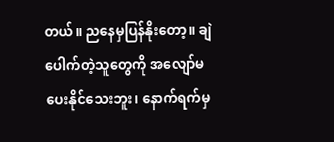တယ်။ ညနေမှပြန်နိုးတော့။ ချဲပေါက်တဲ့သူတွေကို အလျော်မပေးနိုင်သေးဘူး၊ နောက်ရက်မှ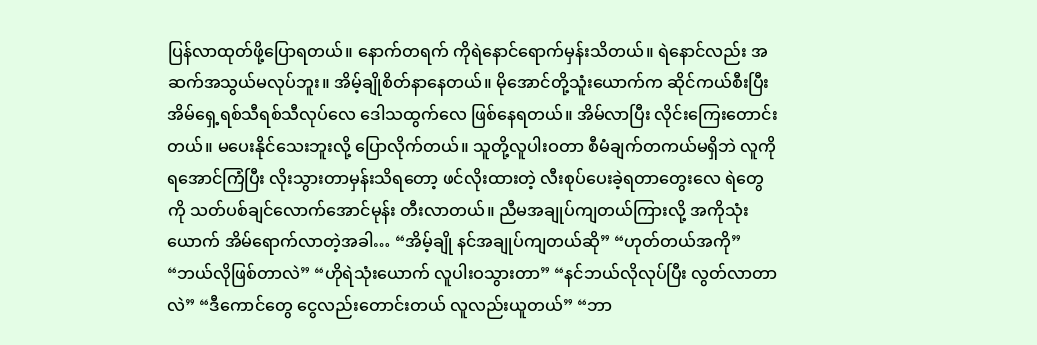ပြန်လာထုတ်ဖို့ပြောရတယ်။ နောက်တရက် ကိုရဲနောင်ရောက်မှန်းသိတယ်။ ရဲနောင်လည်း အဆက်အသွယ်မလုပ်ဘူး။ အိမ့်ချိုစိတ်နာနေတယ်။ မိုအောင်တို့သူံးယောက်က ဆိုင်ကယ်စီးပြီး အိမ်ရှေ့ရစ်သီရစ်သီလုပ်လေ ဒေါသထွက်လေ ဖြစ်နေရတယ်။ အိမ်လာပြီး လိုင်းကြေးတောင်းတယ်။ မပေးနိုင်သေးဘူးလို့ ပြောလိုက်တယ်။ သူတို့လူပါးဝတာ စီမံချက်တကယ်မရှိဘဲ လူကိုရအောင်ကြံပြီး လိုးသွားတာမှန်းသိရတော့ ဖင်လိုးထားတဲ့ လီးစုပ်ပေးခဲ့ရတာတွေးလေ ရဲတွေကို သတ်ပစ်ချင်လောက်အောင်မုန်း တီးလာတယ်။ ညီမအချုပ်ကျတယ်ကြားလို့ အကိုသုံး ယောက် အိမ်ရောက်လာတဲ့အခါ… “အိမ့်ချို နင်အချုပ်ကျတယ်ဆို” “ဟုတ်တယ်အကို” “ဘယ်လိုဖြစ်တာလဲ” “ဟိုရဲသုံးယောက် လူပါးဝသွားတာ” “နင်ဘယ်လိုလုပ်ပြီး လွတ်လာတာလဲ” “ဒီကောင်တွေ ငွေလည်းတောင်းတယ် လူလည်းယူတယ်” “ဘာ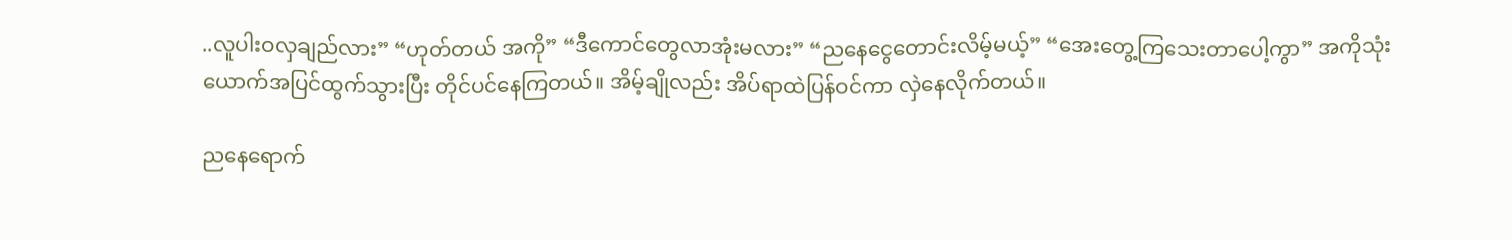..လူပါးဝလှချည်လား” “ဟုတ်တယ် အကို” “ဒီကောင်တွေလာအုံးမလား” “ညနေငွေတောင်းလိမ့်မယ့်” “အေးတွေ့ကြသေးတာပေါ့ကွာ” အကိုသုံးယောက်အပြင်ထွက်သွားပြီး တိုင်ပင်နေကြတယ်။ အိမ့်ချိုလည်း အိပ်ရာထဲပြန်ဝင်ကာ လှဲနေလိုက်တယ်။

ညနေရောက်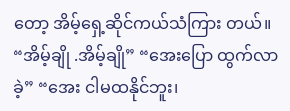တော့ အိမ့်ရှေ့ဆိုင်ကယ်သံကြား တယ်။ “အိမ့်ချို .အိမ့်ချို” “အေးပြော ထွက်လာခဲ့” “အေး ငါမထနိုင်ဘူး၊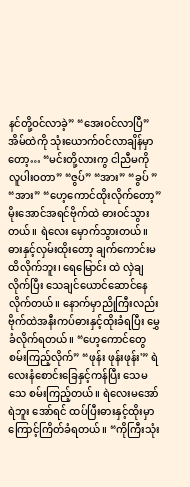နင်တို့ဝင်လာခဲ့” “အေးဝင်လာပြီ” အိမ်ထဲကို သုံးယောက်ဝင်လာချိန်မှာတော့… “မင်းတို့လားကွ ငါညီမကို လူပါးဝတာ” “ဇွပ်” “အား” “ခွပ် ” “အား” “ဟေ့ကောင်ထိုးလိုက်တော့” မိုးအောင်အရင်ဗိုက်ထဲ ဓားဝင်သွားတယ်။ ရဲလေး မှောက်သွားတယ်။ ဓားနှင့်လှမ်းထိုးတော့ ချက်ကောင်းမထိလိုက်ဘူး၊ ရေမြောင်း ထဲ လှဲချလိုက်ပြီး သေချင်ယောင်ဆောင်နေ လိုက်တယ်။ နောက်မှာညိုကြီးလည်း ဗိုက်ထဲအနီးကပ်ဓားနှင့်ထိုးခံရပြီး မွှေခံလိုက်ရတယ်။ “ဟေ့ကောင်တွေစမ်းကြည့်လိုက်” “ဖုန်း ဖုန်းဖုန်း'” ရဲလေးနံစောင်းခြေနှင့်ကန်ပြီး သေမသေ စမ်းကြည့်တယ်။ ရဲလေးမအော်ရဲဘူး အော်ရင် ထပ်ပြီးဓားနှင့်ထိုးမှာ ကြောင့်ကြိတ်ခံရတယ်။ “ကိုကြီးသုံး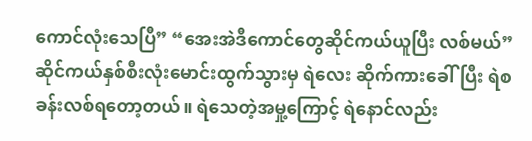ကောင်လုံးသေပြီ” “အေးအဲဒီကောင်တွေဆိုင်ကယ်ယူပြီး လစ်မယ်” ဆိုင်ကယ်နှစ်စီးလုံးမောင်းထွက်သွားမှ ရဲလေး ဆိုက်ကားခေါ်ပြီး ရဲစခန်းလစ်ရတော့တယ်။ ရဲသေတဲ့အမှု့ကြောင့် ရဲနောင်လည်း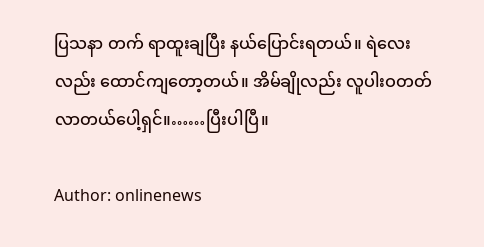ပြသနာ တက် ရာထူးချပြီး နယ်ပြောင်းရတယ်။ ရဲလေးလည်း ထောင်ကျတော့တယ်။ အိမ်ချိုလည်း လူပါးဝတတ်လာတယ်ပေါ့ရှင်။……ပြီးပါပြီ။

Author: onlinenews